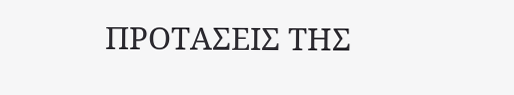ΠΡΟΤΑΣΕΙΣ ΤΗΣ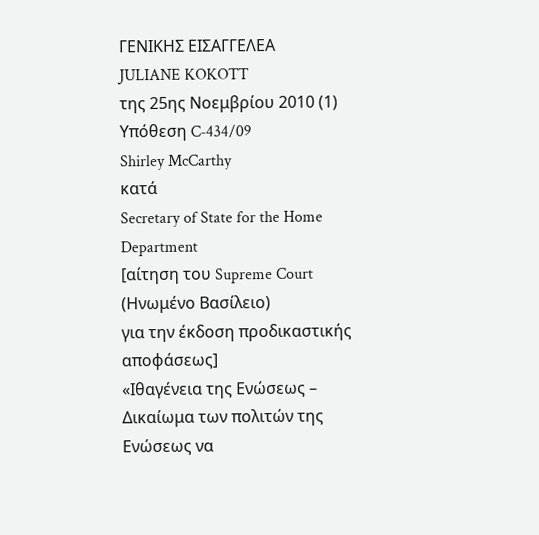ΓΕΝΙΚΗΣ ΕΙΣΑΓΓΕΛΕΑ
JULIANE KOKOTT
της 25ης Νοεμβρίου 2010 (1)
Υπόθεση C‑434/09
Shirley McCarthy
κατά
Secretary of State for the Home Department
[αίτηση του Supreme Court (Ηνωμένο Βασίλειο)
για την έκδοση προδικαστικής αποφάσεως]
«Ιθαγένεια της Ενώσεως – Δικαίωμα των πολιτών της Ενώσεως να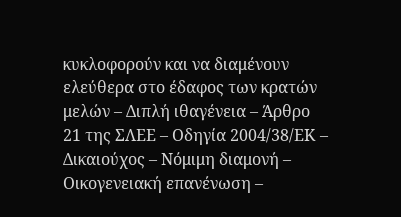κυκλοφορούν και να διαμένουν ελεύθερα στο έδαφος των κρατών μελών – Διπλή ιθαγένεια – Άρθρο 21 της ΣΛΕΕ – Οδηγία 2004/38/ΕΚ – Δικαιούχος – Νόμιμη διαμονή – Οικογενειακή επανένωση –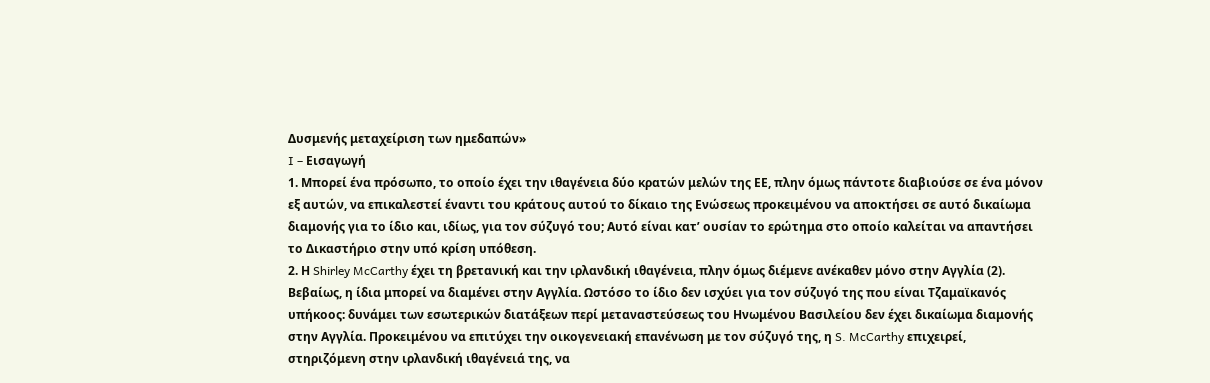Δυσμενής μεταχείριση των ημεδαπών»
I – Εισαγωγή
1. Μπορεί ένα πρόσωπο, το οποίο έχει την ιθαγένεια δύο κρατών μελών της ΕΕ, πλην όμως πάντοτε διαβιούσε σε ένα μόνον εξ αυτών, να επικαλεστεί έναντι του κράτους αυτού το δίκαιο της Ενώσεως προκειμένου να αποκτήσει σε αυτό δικαίωμα διαμονής για το ίδιο και, ιδίως, για τον σύζυγό του; Αυτό είναι κατ’ ουσίαν το ερώτημα στο οποίο καλείται να απαντήσει το Δικαστήριο στην υπό κρίση υπόθεση.
2. Η Shirley McCarthy έχει τη βρετανική και την ιρλανδική ιθαγένεια, πλην όμως διέμενε ανέκαθεν μόνο στην Αγγλία (2). Βεβαίως, η ίδια μπορεί να διαμένει στην Αγγλία. Ωστόσο το ίδιο δεν ισχύει για τον σύζυγό της που είναι Τζαμαϊκανός υπήκοος: δυνάμει των εσωτερικών διατάξεων περί μεταναστεύσεως του Ηνωμένου Βασιλείου δεν έχει δικαίωμα διαμονής στην Αγγλία. Προκειμένου να επιτύχει την οικογενειακή επανένωση με τον σύζυγό της, η S. McCarthy επιχειρεί, στηριζόμενη στην ιρλανδική ιθαγένειά της, να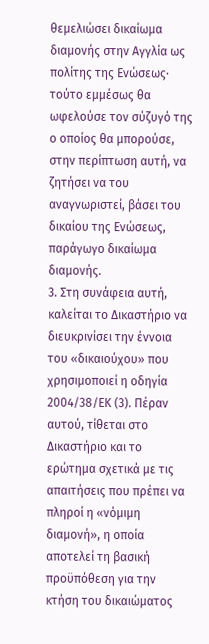θεμελιώσει δικαίωμα διαμονής στην Αγγλία ως πολίτης της Ενώσεως· τούτο εμμέσως θα ωφελούσε τον σύζυγό της ο οποίος θα μπορούσε, στην περίπτωση αυτή, να ζητήσει να του αναγνωριστεί, βάσει του δικαίου της Ενώσεως, παράγωγο δικαίωμα διαμονής.
3. Στη συνάφεια αυτή, καλείται το Δικαστήριο να διευκρινίσει την έννοια του «δικαιούχου» που χρησιμοποιεί η οδηγία 2004/38/ΕΚ (3). Πέραν αυτού, τίθεται στο Δικαστήριο και το ερώτημα σχετικά με τις απαιτήσεις που πρέπει να πληροί η «νόμιμη διαμονή», η οποία αποτελεί τη βασική προϋπόθεση για την κτήση του δικαιώματος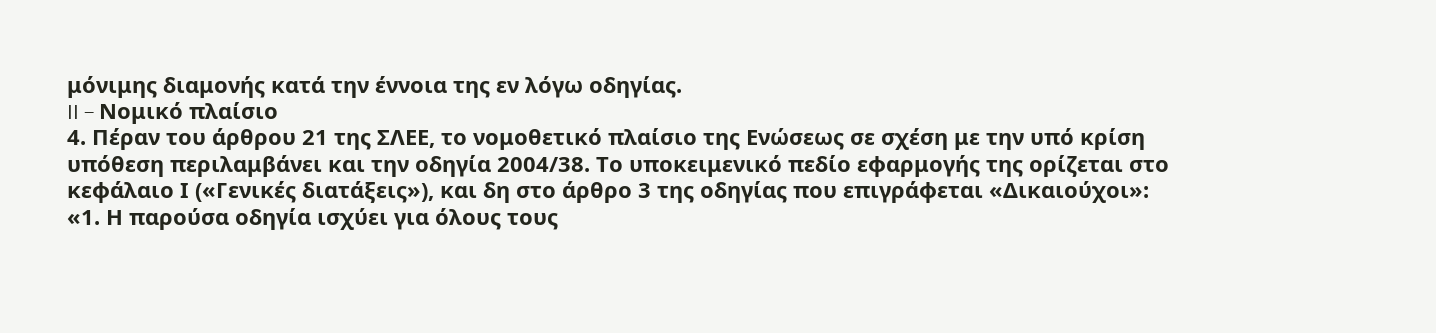μόνιμης διαμονής κατά την έννοια της εν λόγω οδηγίας.
II – Νομικό πλαίσιο
4. Πέραν του άρθρου 21 της ΣΛΕΕ, το νομοθετικό πλαίσιο της Ενώσεως σε σχέση με την υπό κρίση υπόθεση περιλαμβάνει και την οδηγία 2004/38. Το υποκειμενικό πεδίο εφαρμογής της ορίζεται στο κεφάλαιο Ι («Γενικές διατάξεις»), και δη στο άρθρο 3 της οδηγίας που επιγράφεται «Δικαιούχοι»:
«1. Η παρούσα οδηγία ισχύει για όλους τους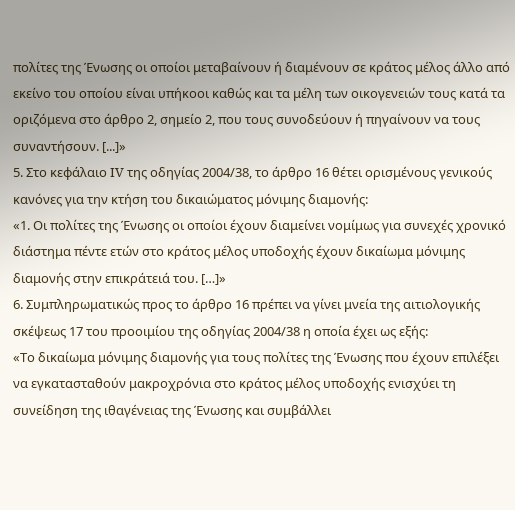πολίτες της Ένωσης οι οποίοι μεταβαίνουν ή διαμένουν σε κράτος μέλος άλλο από εκείνο του οποίου είναι υπήκοοι καθώς και τα μέλη των οικογενειών τους κατά τα οριζόμενα στο άρθρο 2, σημείο 2, που τους συνοδεύουν ή πηγαίνουν να τους συναντήσουν. [...]»
5. Στο κεφάλαιο IV της οδηγίας 2004/38, το άρθρο 16 θέτει ορισμένους γενικούς κανόνες για την κτήση του δικαιώματος μόνιμης διαμονής:
«1. Οι πολίτες της Ένωσης οι οποίοι έχουν διαμείνει νομίμως για συνεχές χρονικό διάστημα πέντε ετών στο κράτος μέλος υποδοχής έχουν δικαίωμα μόνιμης διαμονής στην επικράτειά του. […]»
6. Συμπληρωματικώς προς το άρθρο 16 πρέπει να γίνει μνεία της αιτιολογικής σκέψεως 17 του προοιμίου της οδηγίας 2004/38 η οποία έχει ως εξής:
«Το δικαίωμα μόνιμης διαμονής για τους πολίτες της Ένωσης που έχουν επιλέξει να εγκατασταθούν μακροχρόνια στο κράτος μέλος υποδοχής ενισχύει τη συνείδηση της ιθαγένειας της Ένωσης και συμβάλλει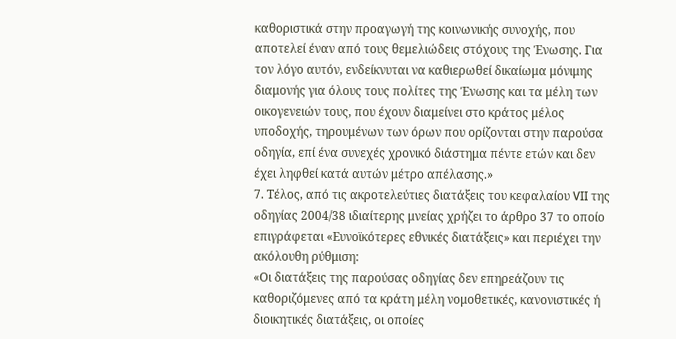καθοριστικά στην προαγωγή της κοινωνικής συνοχής, που αποτελεί έναν από τους θεμελιώδεις στόχους της Ένωσης. Για τον λόγο αυτόν, ενδείκνυται να καθιερωθεί δικαίωμα μόνιμης διαμονής για όλους τους πολίτες της Ένωσης και τα μέλη των οικογενειών τους, που έχουν διαμείνει στο κράτος μέλος υποδοχής, τηρουμένων των όρων που ορίζονται στην παρούσα οδηγία, επί ένα συνεχές χρονικό διάστημα πέντε ετών και δεν έχει ληφθεί κατά αυτών μέτρο απέλασης.»
7. Τέλος, από τις ακροτελεύτιες διατάξεις του κεφαλαίου VII της οδηγίας 2004/38 ιδιαίτερης μνείας χρήζει το άρθρο 37 το οποίο επιγράφεται «Ευνοϊκότερες εθνικές διατάξεις» και περιέχει την ακόλουθη ρύθμιση:
«Οι διατάξεις της παρούσας οδηγίας δεν επηρεάζουν τις καθοριζόμενες από τα κράτη μέλη νομοθετικές, κανονιστικές ή διοικητικές διατάξεις, οι οποίες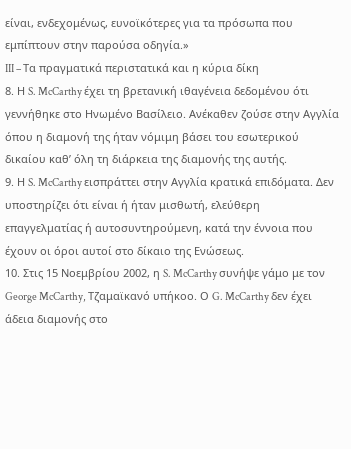είναι, ενδεχομένως, ευνοϊκότερες για τα πρόσωπα που εμπίπτουν στην παρούσα οδηγία.»
III – Τα πραγματικά περιστατικά και η κύρια δίκη
8. Η S. McCarthy έχει τη βρετανική ιθαγένεια δεδομένου ότι γεννήθηκε στο Ηνωμένο Βασίλειο. Ανέκαθεν ζούσε στην Αγγλία όπου η διαμονή της ήταν νόμιμη βάσει του εσωτερικού δικαίου καθ’ όλη τη διάρκεια της διαμονής της αυτής.
9. Η S. McCarthy εισπράττει στην Αγγλία κρατικά επιδόματα. Δεν υποστηρίζει ότι είναι ή ήταν μισθωτή, ελεύθερη επαγγελματίας ή αυτοσυντηρούμενη, κατά την έννοια που έχουν οι όροι αυτοί στο δίκαιο της Ενώσεως.
10. Στις 15 Νοεμβρίου 2002, η S. McCarthy συνήψε γάμο με τον George McCarthy, Τζαμαϊκανό υπήκοο. Ο G. McCarthy δεν έχει άδεια διαμονής στο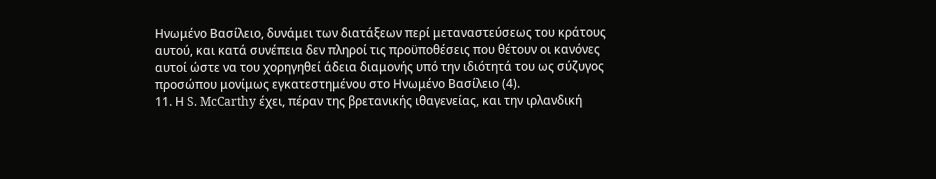Ηνωμένο Βασίλειο, δυνάμει των διατάξεων περί μεταναστεύσεως του κράτους αυτού, και κατά συνέπεια δεν πληροί τις προϋποθέσεις που θέτουν οι κανόνες αυτοί ώστε να του χορηγηθεί άδεια διαμονής υπό την ιδιότητά του ως σύζυγος προσώπου μονίμως εγκατεστημένου στο Ηνωμένο Βασίλειο (4).
11. Η S. McCarthy έχει, πέραν της βρετανικής ιθαγενείας, και την ιρλανδική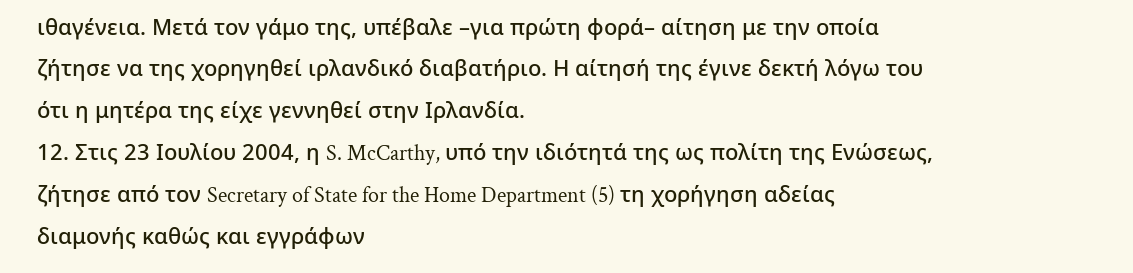ιθαγένεια. Μετά τον γάμο της, υπέβαλε –για πρώτη φορά– αίτηση με την οποία ζήτησε να της χορηγηθεί ιρλανδικό διαβατήριο. Η αίτησή της έγινε δεκτή λόγω του ότι η μητέρα της είχε γεννηθεί στην Ιρλανδία.
12. Στις 23 Ιουλίου 2004, η S. McCarthy, υπό την ιδιότητά της ως πολίτη της Ενώσεως, ζήτησε από τον Secretary of State for the Home Department (5) τη χορήγηση αδείας διαμονής καθώς και εγγράφων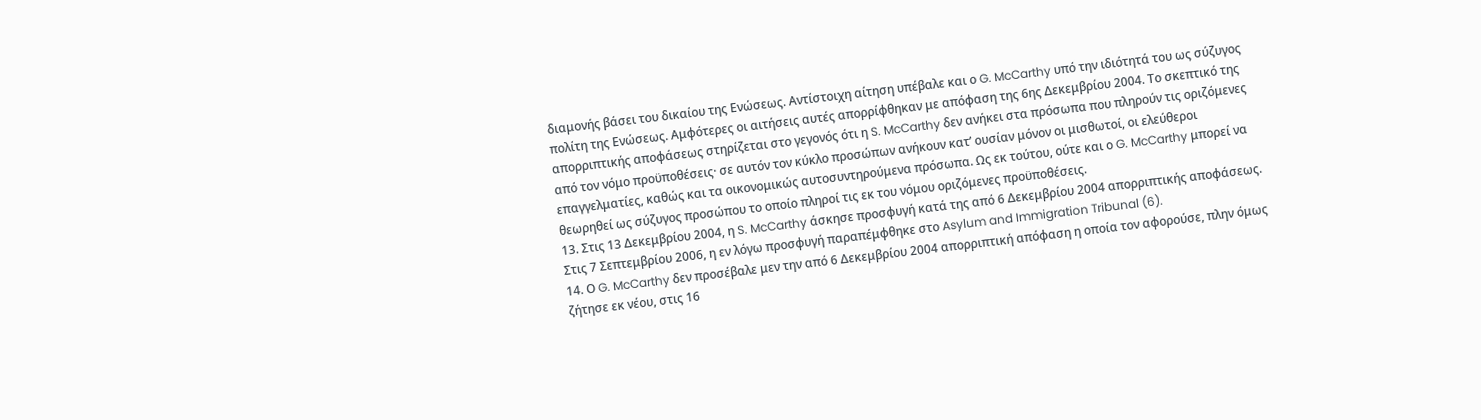διαμονής βάσει του δικαίου της Ενώσεως. Αντίστοιχη αίτηση υπέβαλε και ο G. McCarthy υπό την ιδιότητά του ως σύζυγος πολίτη της Ενώσεως. Αμφότερες οι αιτήσεις αυτές απορρίφθηκαν με απόφαση της 6ης Δεκεμβρίου 2004. Το σκεπτικό της απορριπτικής αποφάσεως στηρίζεται στο γεγονός ότι η S. McCarthy δεν ανήκει στα πρόσωπα που πληρούν τις οριζόμενες από τον νόμο προϋποθέσεις· σε αυτόν τον κύκλο προσώπων ανήκουν κατ’ ουσίαν μόνον οι μισθωτοί, οι ελεύθεροι επαγγελματίες, καθώς και τα οικονομικώς αυτοσυντηρούμενα πρόσωπα. Ως εκ τούτου, ούτε και ο G. McCarthy μπορεί να θεωρηθεί ως σύζυγος προσώπου το οποίο πληροί τις εκ του νόμου οριζόμενες προϋποθέσεις.
13. Στις 13 Δεκεμβρίου 2004, η S. McCarthy άσκησε προσφυγή κατά της από 6 Δεκεμβρίου 2004 απορριπτικής αποφάσεως. Στις 7 Σεπτεμβρίου 2006, η εν λόγω προσφυγή παραπέμφθηκε στο Asylum and Immigration Tribunal (6).
14. Ο G. McCarthy δεν προσέβαλε μεν την από 6 Δεκεμβρίου 2004 απορριπτική απόφαση η οποία τον αφορούσε, πλην όμως ζήτησε εκ νέου, στις 16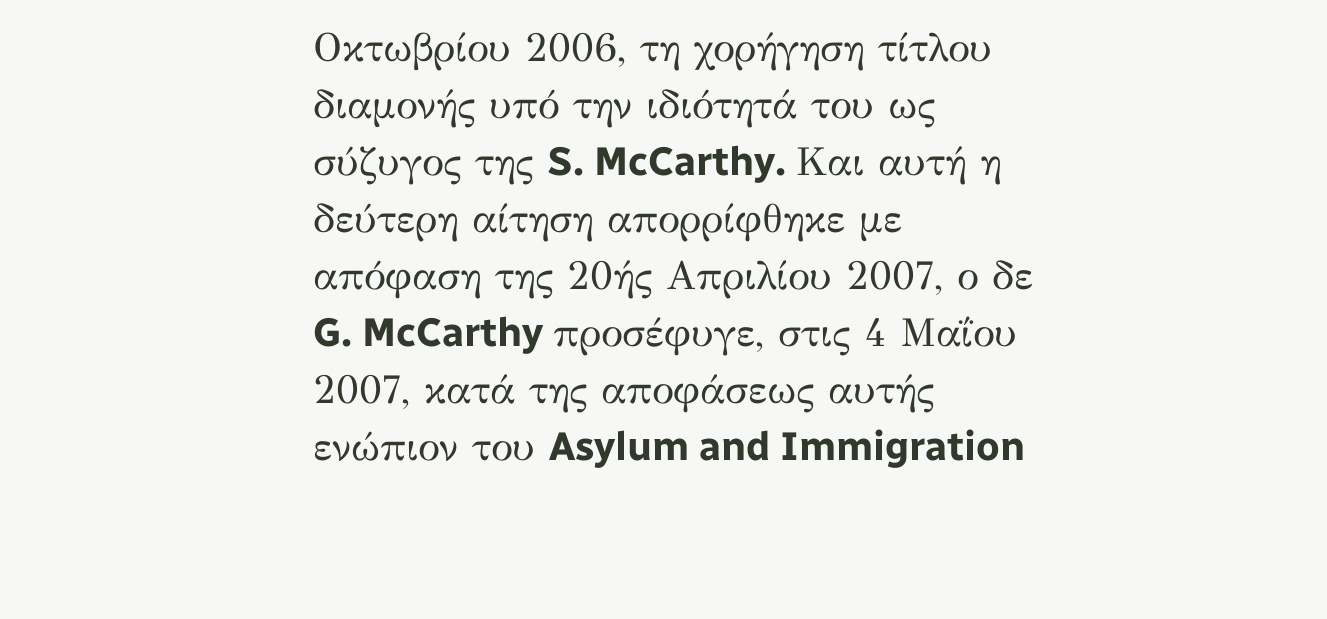Οκτωβρίου 2006, τη χορήγηση τίτλου διαμονής υπό την ιδιότητά του ως σύζυγος της S. McCarthy. Και αυτή η δεύτερη αίτηση απορρίφθηκε με απόφαση της 20ής Απριλίου 2007, ο δε G. McCarthy προσέφυγε, στις 4 Μαΐου 2007, κατά της αποφάσεως αυτής ενώπιον του Asylum and Immigration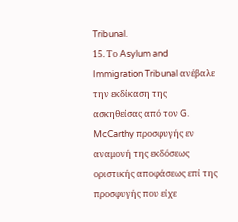Tribunal.
15. Το Asylum and Immigration Tribunal ανέβαλε την εκδίκαση της ασκηθείσας από τον G. McCarthy προσφυγής εν αναμονή της εκδόσεως οριστικής αποφάσεως επί της προσφυγής που είχε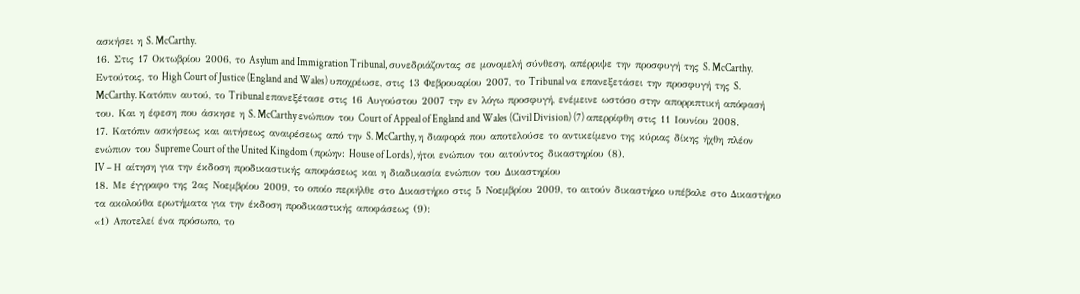ασκήσει η S. McCarthy.
16. Στις 17 Οκτωβρίου 2006, το Asylum and Immigration Tribunal, συνεδριάζοντας σε μονομελή σύνθεση, απέρριψε την προσφυγή της S. McCarthy. Εντούτοις, το High Court of Justice (England and Wales) υποχρέωσε, στις 13 Φεβρουαρίου 2007, το Tribunal να επανεξετάσει την προσφυγή της S. McCarthy. Κατόπιν αυτού, το Tribunal επανεξέτασε στις 16 Αυγούστου 2007 την εν λόγω προσφυγή, ενέμεινε ωστόσο στην απορριπτική απόφασή του. Και η έφεση που άσκησε η S. McCarthy ενώπιον του Court of Appeal of England and Wales (Civil Division) (7) απερρίφθη στις 11 Ιουνίου 2008.
17. Κατόπιν ασκήσεως και αιτήσεως αναιρέσεως από την S. McCarthy, η διαφορά που αποτελούσε το αντικείμενο της κύριας δίκης ήχθη πλέον ενώπιον του Supreme Court of the United Kingdom (πρώην: House of Lords), ήτοι ενώπιον του αιτούντος δικαστηρίου (8).
IV – Η αίτηση για την έκδοση προδικαστικής αποφάσεως και η διαδικασία ενώπιον του Δικαστηρίου
18. Με έγγραφο της 2ας Νοεμβρίου 2009, το οποίο περιήλθε στο Δικαστήριο στις 5 Νοεμβρίου 2009, το αιτούν δικαστήριο υπέβαλε στο Δικαστήριο τα ακολούθα ερωτήματα για την έκδοση προδικαστικής αποφάσεως (9):
«1) Αποτελεί ένα πρόσωπο, το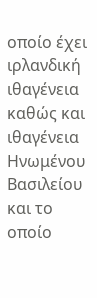οποίο έχει ιρλανδική ιθαγένεια καθώς και ιθαγένεια Ηνωμένου Βασιλείου και το οποίο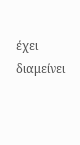έχει διαμείνει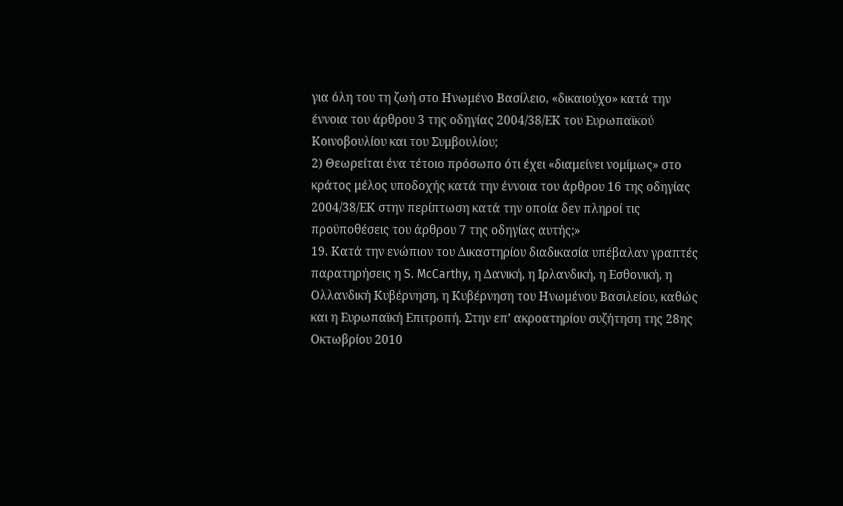για όλη του τη ζωή στο Ηνωμένο Βασίλειο, «δικαιούχο» κατά την έννοια του άρθρου 3 της οδηγίας 2004/38/ΕΚ του Ευρωπαϊκού Κοινοβουλίου και του Συμβουλίου;
2) Θεωρείται ένα τέτοιο πρόσωπο ότι έχει «διαμείνει νομίμως» στο κράτος μέλος υποδοχής κατά την έννοια του άρθρου 16 της οδηγίας 2004/38/ΕΚ στην περίπτωση κατά την οποία δεν πληροί τις προϋποθέσεις του άρθρου 7 της οδηγίας αυτής;»
19. Κατά την ενώπιον του Δικαστηρίου διαδικασία υπέβαλαν γραπτές παρατηρήσεις η S. McCarthy, η Δανική, η Ιρλανδική, η Εσθονική, η Ολλανδική Κυβέρνηση, η Κυβέρνηση του Ηνωμένου Βασιλείου, καθώς και η Ευρωπαϊκή Επιτροπή. Στην επ’ ακροατηρίου συζήτηση της 28ης Οκτωβρίου 2010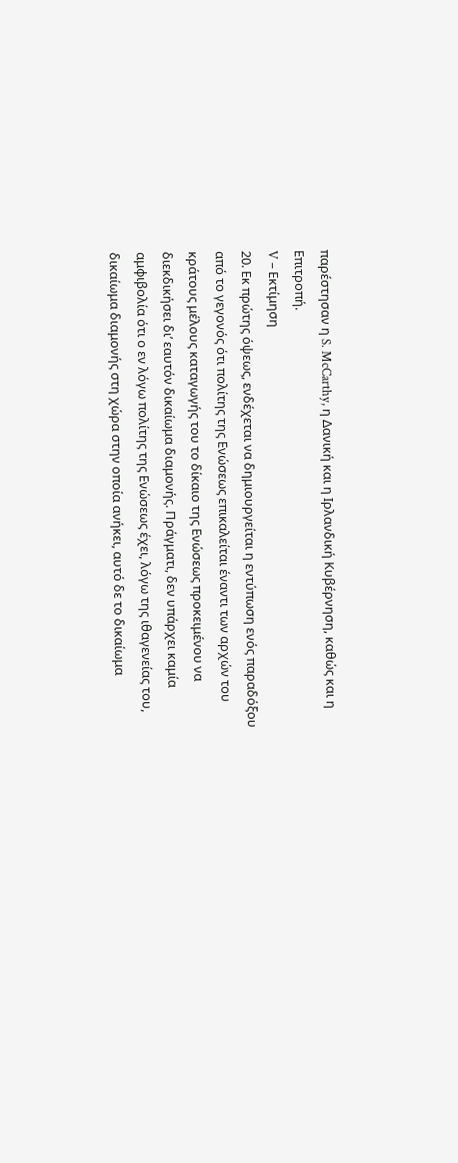παρέστησαν η S. McCarthy, η Δανική και η Ιρλανδική Κυβέρνηση, καθώς και η Επιτροπή.
V – Εκτίμηση
20. Εκ πρώτης όψεως, ενδέχεται να δημιουργείται η εντύπωση ενός παραδόξου από το γεγονός ότι πολίτης της Ενώσεως επικαλείται έναντι των αρχών του κράτους μέλους καταγωγής του το δίκαιο της Ενώσεως προκειμένου να διεκδικήσει δι’ εαυτόν δικαίωμα διαμονής. Πράγματι, δεν υπάρχει καμία αμφιβολία ότι ο εν λόγω πολίτης της Ενώσεως έχει, λόγω της ιθαγενείας του, δικαίωμα διαμονής στη χώρα στην οποία ανήκει, αυτό δε το δικαίωμα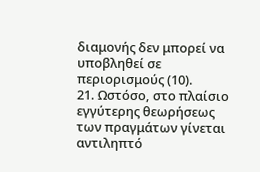διαμονής δεν μπορεί να υποβληθεί σε περιορισμούς (10).
21. Ωστόσο, στο πλαίσιο εγγύτερης θεωρήσεως των πραγμάτων γίνεται αντιληπτό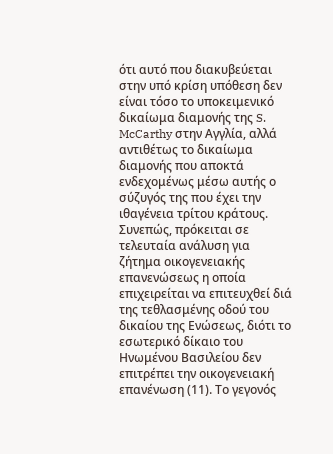ότι αυτό που διακυβεύεται στην υπό κρίση υπόθεση δεν είναι τόσο το υποκειμενικό δικαίωμα διαμονής της S. McCarthy στην Αγγλία, αλλά αντιθέτως το δικαίωμα διαμονής που αποκτά ενδεχομένως μέσω αυτής ο σύζυγός της που έχει την ιθαγένεια τρίτου κράτους. Συνεπώς, πρόκειται σε τελευταία ανάλυση για ζήτημα οικογενειακής επανενώσεως η οποία επιχειρείται να επιτευχθεί διά της τεθλασμένης οδού του δικαίου της Ενώσεως, διότι το εσωτερικό δίκαιο του Ηνωμένου Βασιλείου δεν επιτρέπει την οικογενειακή επανένωση (11). Το γεγονός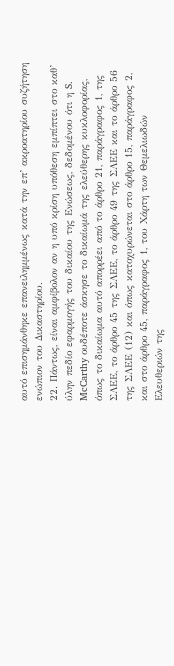αυτό επισημάνθηκε επανειλημμένως κατά την επ’ ακροατηρίου συζήτηση ενώπιον του Δικαστηρίου.
22. Πάντως, είναι αμφίβολον αν η υπό κρίση υπόθεση εμπίπτει στο καθ’ ύλην πεδίο εφαρμογής του δικαίου της Ενώσεως, δεδομένου ότι η S. McCarthy ουδέποτε άσκησε το δικαίωμά της ελεύθερης κυκλοφορίας, όπως το δικαίωμα αυτό απορρέει από το άρθρο 21, παράγραφος 1, της ΣΛΕΕ, το άρθρο 45 της ΣΛΕΕ, το άρθρο 49 της ΣΛΕΕ και το άρθρο 56 της ΣΛΕΕ (12) και όπως κατοχυρώνεται στο άρθρο 15, παράγραφος 2, και στο άρθρο 45, παράγραφος 1, του Χάρτη των Θεμελιωδών Ελευθεριών της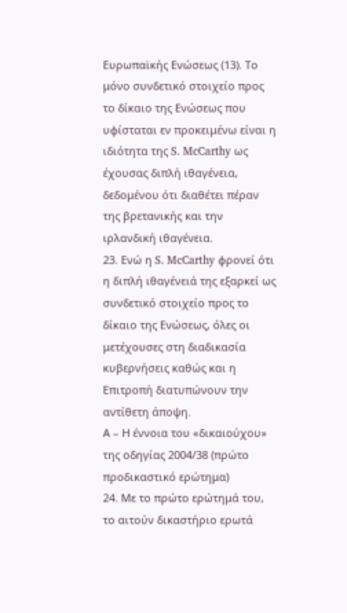Ευρωπαϊκής Ενώσεως (13). Το μόνο συνδετικό στοιχείο προς το δίκαιο της Ενώσεως που υφίσταται εν προκειμένω είναι η ιδιότητα της S. McCarthy ως έχουσας διπλή ιθαγένεια, δεδομένου ότι διαθέτει πέραν της βρετανικής και την ιρλανδική ιθαγένεια.
23. Ενώ η S. McCarthy φρονεί ότι η διπλή ιθαγένειά της εξαρκεί ως συνδετικό στοιχείο προς το δίκαιο της Ενώσεως, όλες οι μετέχουσες στη διαδικασία κυβερνήσεις καθώς και η Επιτροπή διατυπώνουν την αντίθετη άποψη.
Α – Η έννοια του «δικαιούχου» της οδηγίας 2004/38 (πρώτο προδικαστικό ερώτημα)
24. Με το πρώτο ερώτημά του, το αιτούν δικαστήριο ερωτά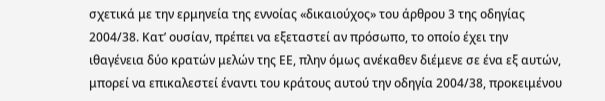σχετικά με την ερμηνεία της εννοίας «δικαιούχος» του άρθρου 3 της οδηγίας 2004/38. Κατ’ ουσίαν, πρέπει να εξεταστεί αν πρόσωπο, το οποίο έχει την ιθαγένεια δύο κρατών μελών της ΕΕ, πλην όμως ανέκαθεν διέμενε σε ένα εξ αυτών, μπορεί να επικαλεστεί έναντι του κράτους αυτού την οδηγία 2004/38, προκειμένου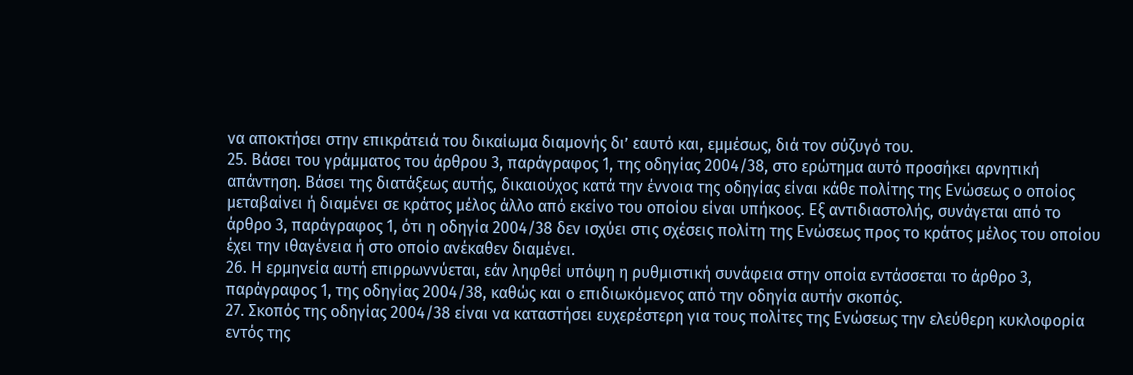να αποκτήσει στην επικράτειά του δικαίωμα διαμονής δι’ εαυτό και, εμμέσως, διά τον σύζυγό του.
25. Βάσει του γράμματος του άρθρου 3, παράγραφος 1, της οδηγίας 2004/38, στο ερώτημα αυτό προσήκει αρνητική απάντηση. Βάσει της διατάξεως αυτής, δικαιούχος κατά την έννοια της οδηγίας είναι κάθε πολίτης της Ενώσεως ο οποίος μεταβαίνει ή διαμένει σε κράτος μέλος άλλο από εκείνο του οποίου είναι υπήκοος. Εξ αντιδιαστολής, συνάγεται από το άρθρο 3, παράγραφος 1, ότι η οδηγία 2004/38 δεν ισχύει στις σχέσεις πολίτη της Ενώσεως προς το κράτος μέλος του οποίου έχει την ιθαγένεια ή στο οποίο ανέκαθεν διαμένει.
26. Η ερμηνεία αυτή επιρρωννύεται, εάν ληφθεί υπόψη η ρυθμιστική συνάφεια στην οποία εντάσσεται το άρθρο 3, παράγραφος 1, της οδηγίας 2004/38, καθώς και ο επιδιωκόμενος από την οδηγία αυτήν σκοπός.
27. Σκοπός της οδηγίας 2004/38 είναι να καταστήσει ευχερέστερη για τους πολίτες της Ενώσεως την ελεύθερη κυκλοφορία εντός της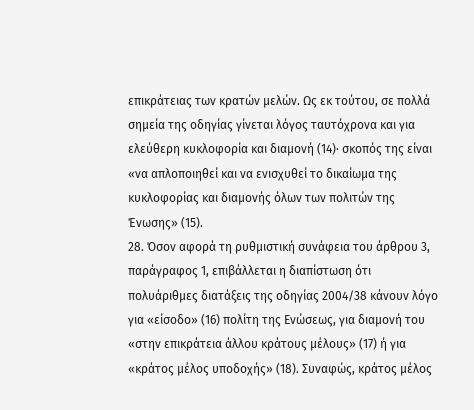επικράτειας των κρατών μελών. Ως εκ τούτου, σε πολλά σημεία της οδηγίας γίνεται λόγος ταυτόχρονα και για ελεύθερη κυκλοφορία και διαμονή (14)· σκοπός της είναι «να απλοποιηθεί και να ενισχυθεί το δικαίωμα της κυκλοφορίας και διαμονής όλων των πολιτών της Ένωσης» (15).
28. Όσον αφορά τη ρυθμιστική συνάφεια του άρθρου 3, παράγραφος 1, επιβάλλεται η διαπίστωση ότι πολυάριθμες διατάξεις της οδηγίας 2004/38 κάνουν λόγο για «είσοδο» (16) πολίτη της Ενώσεως, για διαμονή του «στην επικράτεια άλλου κράτους μέλους» (17) ή για «κράτος μέλος υποδοχής» (18). Συναφώς, κράτος μέλος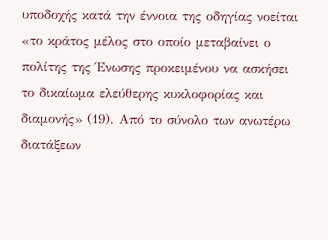υποδοχής κατά την έννοια της οδηγίας νοείται «το κράτος μέλος στο οποίο μεταβαίνει ο πολίτης της Ένωσης προκειμένου να ασκήσει το δικαίωμα ελεύθερης κυκλοφορίας και διαμονής» (19). Από το σύνολο των ανωτέρω διατάξεων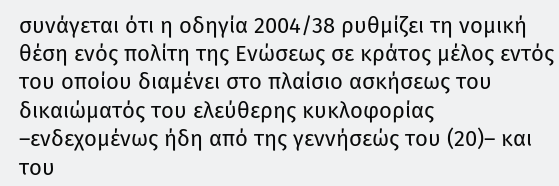συνάγεται ότι η οδηγία 2004/38 ρυθμίζει τη νομική θέση ενός πολίτη της Ενώσεως σε κράτος μέλος εντός του οποίου διαμένει στο πλαίσιο ασκήσεως του δικαιώματός του ελεύθερης κυκλοφορίας –ενδεχομένως ήδη από της γεννήσεώς του (20)– και του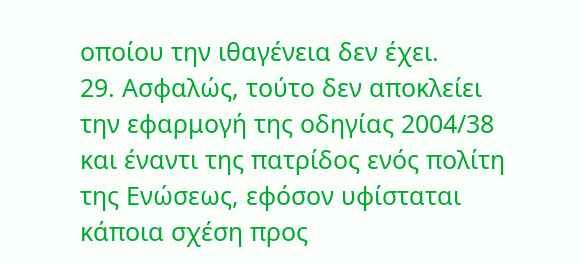οποίου την ιθαγένεια δεν έχει.
29. Ασφαλώς, τούτο δεν αποκλείει την εφαρμογή της οδηγίας 2004/38 και έναντι της πατρίδος ενός πολίτη της Ενώσεως, εφόσον υφίσταται κάποια σχέση προς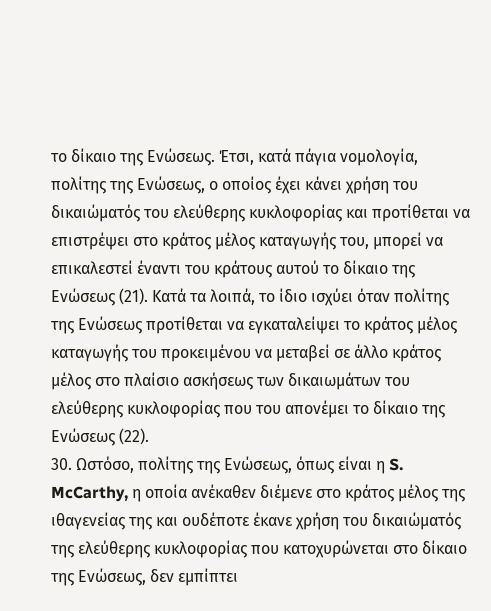το δίκαιο της Ενώσεως. Έτσι, κατά πάγια νομολογία, πολίτης της Ενώσεως, ο οποίος έχει κάνει χρήση του δικαιώματός του ελεύθερης κυκλοφορίας και προτίθεται να επιστρέψει στο κράτος μέλος καταγωγής του, μπορεί να επικαλεστεί έναντι του κράτους αυτού το δίκαιο της Ενώσεως (21). Κατά τα λοιπά, το ίδιο ισχύει όταν πολίτης της Ενώσεως προτίθεται να εγκαταλείψει το κράτος μέλος καταγωγής του προκειμένου να μεταβεί σε άλλο κράτος μέλος στο πλαίσιο ασκήσεως των δικαιωμάτων του ελεύθερης κυκλοφορίας που του απονέμει το δίκαιο της Ενώσεως (22).
30. Ωστόσο, πολίτης της Ενώσεως, όπως είναι η S. McCarthy, η οποία ανέκαθεν διέμενε στο κράτος μέλος της ιθαγενείας της και ουδέποτε έκανε χρήση του δικαιώματός της ελεύθερης κυκλοφορίας που κατοχυρώνεται στο δίκαιο της Ενώσεως, δεν εμπίπτει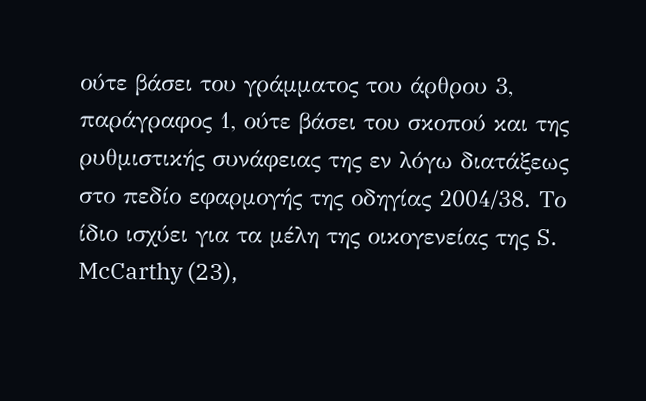ούτε βάσει του γράμματος του άρθρου 3, παράγραφος 1, ούτε βάσει του σκοπού και της ρυθμιστικής συνάφειας της εν λόγω διατάξεως στο πεδίο εφαρμογής της οδηγίας 2004/38. Το ίδιο ισχύει για τα μέλη της οικογενείας της S. McCarthy (23),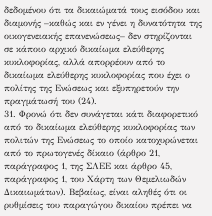δεδομένου ότι τα δικαιώματά τους εισόδου και διαμονής –καθώς και εν γένει η δυνατότητα της οικογενειακής επανενώσεως– δεν στηρίζονται σε κάποιο αρχικό δικαίωμα ελεύθερης κυκλοφορίας, αλλά απορρέουν από το δικαίωμα ελεύθερης κυκλοφορίας που έχει ο πολίτης της Ενώσεως και εξυπηρετούν την πραγμάτωσή του (24).
31. Φρονώ ότι δεν συνάγεται κάτι διαφορετικό από το δικαίωμα ελεύθερης κυκλοφορίας των πολιτών της Ενώσεως το οποίο κατοχυρώνεται από το πρωτογενές δίκαιο (άρθρο 21, παράγραφος 1, της ΣΛΕΕ και άρθρο 45, παράγραφος 1, του Χάρτη των Θεμελιωδών Δικαιωμάτων). Βεβαίως, είναι αληθές ότι οι ρυθμίσεις του παραγώγου δικαίου πρέπει να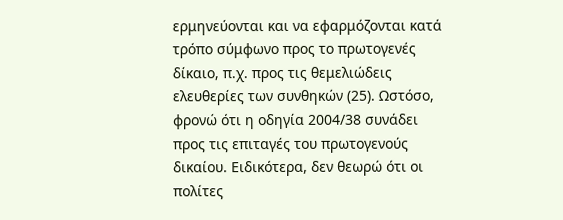ερμηνεύονται και να εφαρμόζονται κατά τρόπο σύμφωνο προς το πρωτογενές δίκαιο, π.χ. προς τις θεμελιώδεις ελευθερίες των συνθηκών (25). Ωστόσο, φρονώ ότι η οδηγία 2004/38 συνάδει προς τις επιταγές του πρωτογενούς δικαίου. Ειδικότερα, δεν θεωρώ ότι οι πολίτες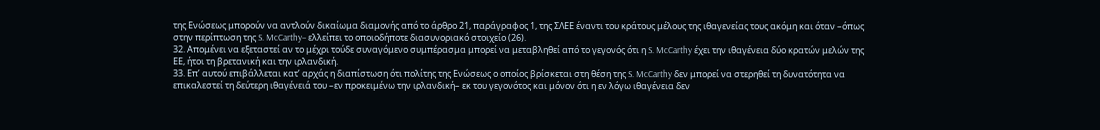της Ενώσεως μπορούν να αντλούν δικαίωμα διαμονής από το άρθρο 21, παράγραφος 1, της ΣΛΕΕ έναντι του κράτους μέλους της ιθαγενείας τους ακόμη και όταν –όπως στην περίπτωση της S. McCarthy– ελλείπει το οποιοδήποτε διασυνοριακό στοιχείο (26).
32. Απομένει να εξεταστεί αν το μέχρι τούδε συναγόμενο συμπέρασμα μπορεί να μεταβληθεί από το γεγονός ότι η S. McCarthy έχει την ιθαγένεια δύο κρατών μελών της ΕΕ, ήτοι τη βρετανική και την ιρλανδική.
33. Επ’ αυτού επιβάλλεται κατ’ αρχάς η διαπίστωση ότι πολίτης της Ενώσεως ο οποίος βρίσκεται στη θέση της S. McCarthy δεν μπορεί να στερηθεί τη δυνατότητα να επικαλεστεί τη δεύτερη ιθαγένειά του –εν προκειμένω την ιρλανδική– εκ του γεγονότος και μόνον ότι η εν λόγω ιθαγένεια δεν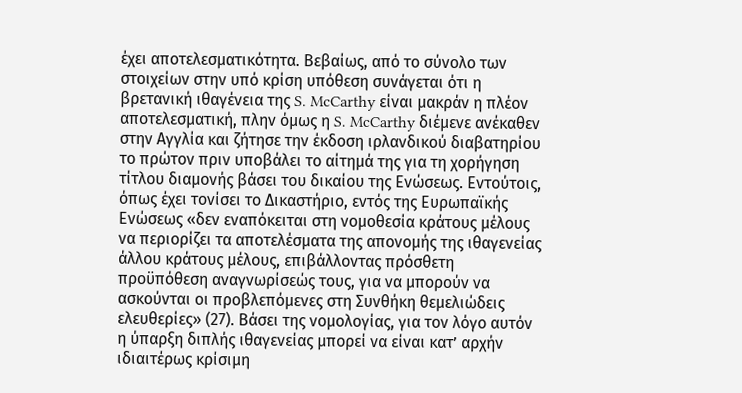έχει αποτελεσματικότητα. Βεβαίως, από το σύνολο των στοιχείων στην υπό κρίση υπόθεση συνάγεται ότι η βρετανική ιθαγένεια της S. McCarthy είναι μακράν η πλέον αποτελεσματική, πλην όμως η S. McCarthy διέμενε ανέκαθεν στην Αγγλία και ζήτησε την έκδοση ιρλανδικού διαβατηρίου το πρώτον πριν υποβάλει το αίτημά της για τη χορήγηση τίτλου διαμονής βάσει του δικαίου της Ενώσεως. Εντούτοις, όπως έχει τονίσει το Δικαστήριο, εντός της Ευρωπαϊκής Ενώσεως «δεν εναπόκειται στη νομοθεσία κράτους μέλους να περιορίζει τα αποτελέσματα της απονομής της ιθαγενείας άλλου κράτους μέλους, επιβάλλοντας πρόσθετη προϋπόθεση αναγνωρίσεώς τους, για να μπορούν να ασκούνται οι προβλεπόμενες στη Συνθήκη θεμελιώδεις ελευθερίες» (27). Βάσει της νομολογίας, για τον λόγο αυτόν η ύπαρξη διπλής ιθαγενείας μπορεί να είναι κατ’ αρχήν ιδιαιτέρως κρίσιμη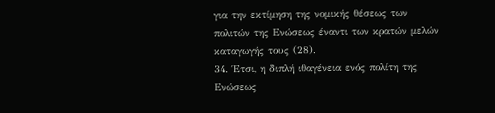για την εκτίμηση της νομικής θέσεως των πολιτών της Ενώσεως έναντι των κρατών μελών καταγωγής τους (28).
34. Έτσι, η διπλή ιθαγένεια ενός πολίτη της Ενώσεως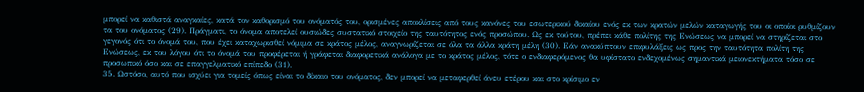μπορεί να καθιστά αναγκαίες, κατά τον καθορισμό του ονόματός του, ορισμένες αποκλίσεις από τους κανόνες του εσωτερικού δικαίου ενός εκ των κρατών μελών καταγωγής του οι οποίοι ρυθμίζουν τα του ονόματος (29). Πράγματι, το όνομα αποτελεί ουσιώδες συστατικό στοιχείο της ταυτότητος ενός προσώπου. Ως εκ τούτου, πρέπει κάθε πολίτης της Ενώσεως να μπορεί να στηρίζεται στο γεγονός ότι το όνομά του, που έχει καταχωρισθεί νόμιμα σε κράτος μέλος, αναγνωρίζεται σε όλα τα άλλα κράτη μέλη (30). Εάν ανακύπτουν επιφυλάξεις ως προς την ταυτότητα πολίτη της Ενώσεως, εκ του λόγου ότι το όνομά του προφέρεται ή γράφεται διαφορετικά ανάλογα με το κράτος μέλος, τότε ο ενδιαφερόμενος θα υφίστατο ενδεχομένως σημαντικά μειονεκτήματα τόσο σε προσωπικό όσο και σε επαγγελματικό επίπεδο (31).
35. Ωστόσο, αυτό που ισχύει για τομείς όπως είναι το δίκαιο του ονόματος, δεν μπορεί να μεταφερθεί άνευ ετέρου και στο κρίσιμο εν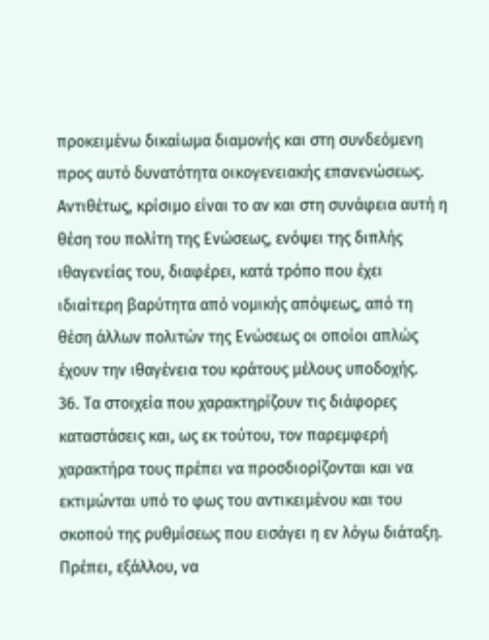προκειμένω δικαίωμα διαμονής και στη συνδεόμενη προς αυτό δυνατότητα οικογενειακής επανενώσεως. Αντιθέτως, κρίσιμο είναι το αν και στη συνάφεια αυτή η θέση του πολίτη της Ενώσεως, ενόψει της διπλής ιθαγενείας του, διαφέρει, κατά τρόπο που έχει ιδιαίτερη βαρύτητα από νομικής απόψεως, από τη θέση άλλων πολιτών της Ενώσεως οι οποίοι απλώς έχουν την ιθαγένεια του κράτους μέλους υποδοχής.
36. Τα στοιχεία που χαρακτηρίζουν τις διάφορες καταστάσεις και, ως εκ τούτου, τον παρεμφερή χαρακτήρα τους πρέπει να προσδιορίζονται και να εκτιμώνται υπό το φως του αντικειμένου και του σκοπού της ρυθμίσεως που εισάγει η εν λόγω διάταξη. Πρέπει, εξάλλου, να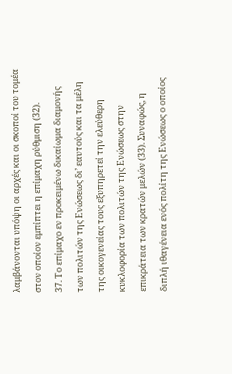λαμβάνονται υπόψη οι αρχές και οι σκοποί του τομέα στον οποίον εμπίπτει η επίμαχη ρύθμιση (32).
37. Το επίμαχο εν προκειμένω δικαίωμα διαμονής των πολιτών της Ενώσεως δι’ εαυτούς και τα μέλη της οικογενείας τους εξυπηρετεί την ελεύθερη κυκλοφορία των πολιτών της Ενώσεως στην επικράτεια των κρατών μελών (33). Συναφώς, η διπλή ιθαγένεια ενός πολίτη της Ενώσεως ο οποίος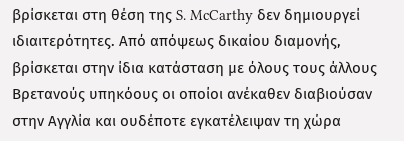βρίσκεται στη θέση της S. McCarthy δεν δημιουργεί ιδιαιτερότητες. Από απόψεως δικαίου διαμονής, βρίσκεται στην ίδια κατάσταση με όλους τους άλλους Βρετανούς υπηκόους οι οποίοι ανέκαθεν διαβιούσαν στην Αγγλία και ουδέποτε εγκατέλειψαν τη χώρα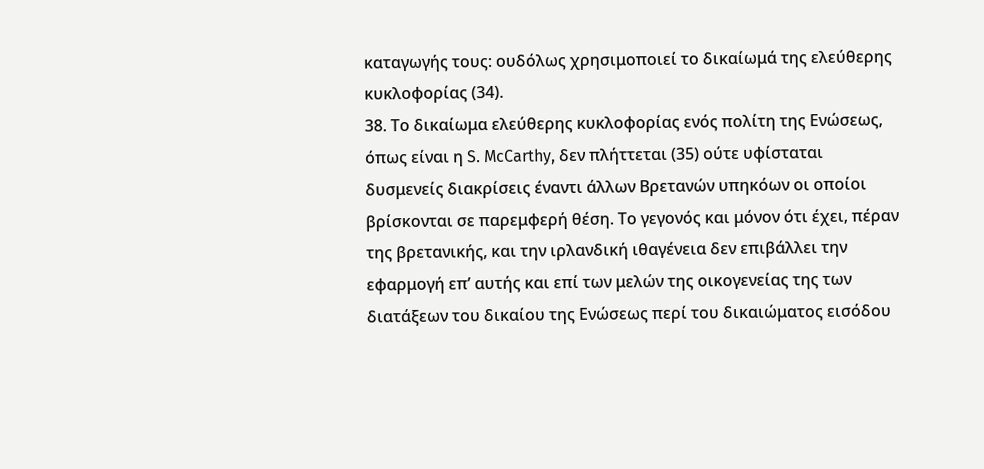καταγωγής τους: ουδόλως χρησιμοποιεί το δικαίωμά της ελεύθερης κυκλοφορίας (34).
38. Το δικαίωμα ελεύθερης κυκλοφορίας ενός πολίτη της Ενώσεως, όπως είναι η S. McCarthy, δεν πλήττεται (35) ούτε υφίσταται δυσμενείς διακρίσεις έναντι άλλων Βρετανών υπηκόων οι οποίοι βρίσκονται σε παρεμφερή θέση. Το γεγονός και μόνον ότι έχει, πέραν της βρετανικής, και την ιρλανδική ιθαγένεια δεν επιβάλλει την εφαρμογή επ’ αυτής και επί των μελών της οικογενείας της των διατάξεων του δικαίου της Ενώσεως περί του δικαιώματος εισόδου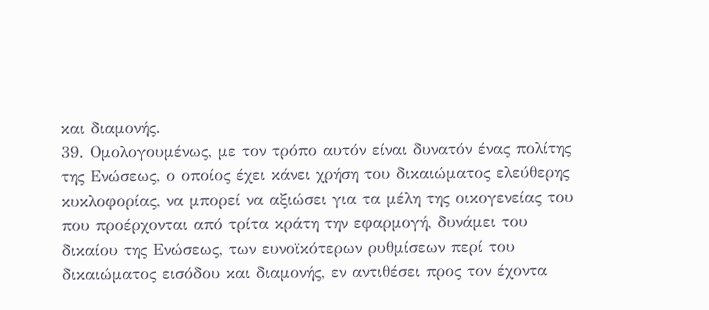και διαμονής.
39. Ομολογουμένως, με τον τρόπο αυτόν είναι δυνατόν ένας πολίτης της Ενώσεως, ο οποίος έχει κάνει χρήση του δικαιώματος ελεύθερης κυκλοφορίας, να μπορεί να αξιώσει για τα μέλη της οικογενείας του που προέρχονται από τρίτα κράτη την εφαρμογή, δυνάμει του δικαίου της Ενώσεως, των ευνοϊκότερων ρυθμίσεων περί του δικαιώματος εισόδου και διαμονής, εν αντιθέσει προς τον έχοντα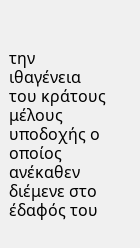την ιθαγένεια του κράτους μέλους υποδοχής ο οποίος ανέκαθεν διέμενε στο έδαφός του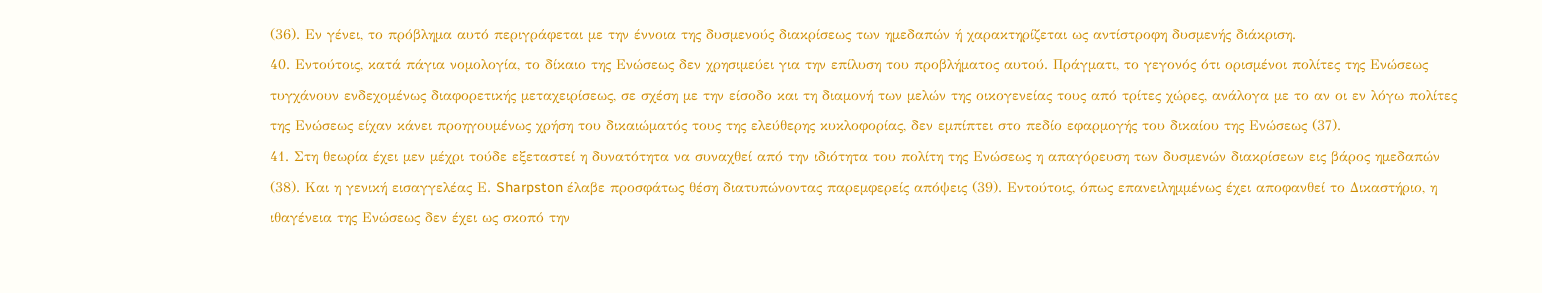(36). Εν γένει, το πρόβλημα αυτό περιγράφεται με την έννοια της δυσμενούς διακρίσεως των ημεδαπών ή χαρακτηρίζεται ως αντίστροφη δυσμενής διάκριση.
40. Εντούτοις, κατά πάγια νομολογία, το δίκαιο της Ενώσεως δεν χρησιμεύει για την επίλυση του προβλήματος αυτού. Πράγματι, το γεγονός ότι ορισμένοι πολίτες της Ενώσεως τυγχάνουν ενδεχομένως διαφορετικής μεταχειρίσεως, σε σχέση με την είσοδο και τη διαμονή των μελών της οικογενείας τους από τρίτες χώρες, ανάλογα με το αν οι εν λόγω πολίτες της Ενώσεως είχαν κάνει προηγουμένως χρήση του δικαιώματός τους της ελεύθερης κυκλοφορίας, δεν εμπίπτει στο πεδίο εφαρμογής του δικαίου της Ενώσεως (37).
41. Στη θεωρία έχει μεν μέχρι τούδε εξεταστεί η δυνατότητα να συναχθεί από την ιδιότητα του πολίτη της Ενώσεως η απαγόρευση των δυσμενών διακρίσεων εις βάρος ημεδαπών (38). Και η γενική εισαγγελέας Ε. Sharpston έλαβε προσφάτως θέση διατυπώνοντας παρεμφερείς απόψεις (39). Εντούτοις, όπως επανειλημμένως έχει αποφανθεί το Δικαστήριο, η ιθαγένεια της Ενώσεως δεν έχει ως σκοπό την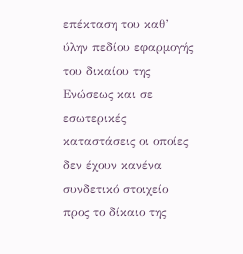επέκταση του καθ’ ύλην πεδίου εφαρμογής του δικαίου της Ενώσεως και σε εσωτερικές καταστάσεις οι οποίες δεν έχουν κανένα συνδετικό στοιχείο προς το δίκαιο της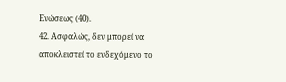Ενώσεως (40).
42. Ασφαλώς, δεν μπορεί να αποκλειστεί το ενδεχόμενο το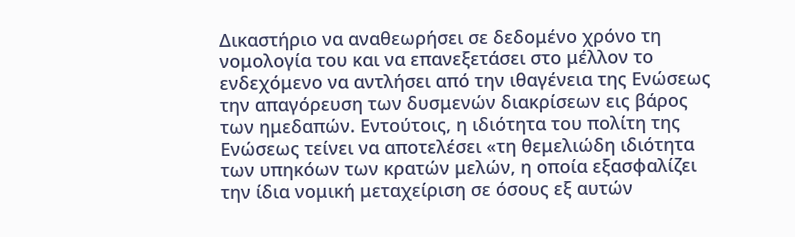Δικαστήριο να αναθεωρήσει σε δεδομένο χρόνο τη νομολογία του και να επανεξετάσει στο μέλλον το ενδεχόμενο να αντλήσει από την ιθαγένεια της Ενώσεως την απαγόρευση των δυσμενών διακρίσεων εις βάρος των ημεδαπών. Εντούτοις, η ιδιότητα του πολίτη της Ενώσεως τείνει να αποτελέσει «τη θεμελιώδη ιδιότητα των υπηκόων των κρατών μελών, η οποία εξασφαλίζει την ίδια νομική μεταχείριση σε όσους εξ αυτών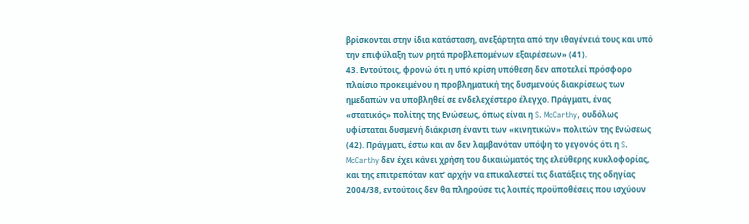βρίσκονται στην ίδια κατάσταση, ανεξάρτητα από την ιθαγένειά τους και υπό την επιφύλαξη των ρητά προβλεπομένων εξαιρέσεων» (41).
43. Εντούτοις, φρονώ ότι η υπό κρίση υπόθεση δεν αποτελεί πρόσφορο πλαίσιο προκειμένου η προβληματική της δυσμενούς διακρίσεως των ημεδαπών να υποβληθεί σε ενδελεχέστερο έλεγχο. Πράγματι, ένας «στατικός» πολίτης της Ενώσεως, όπως είναι η S. McCarthy, ουδόλως υφίσταται δυσμενή διάκριση έναντι των «κινητικών» πολιτών της Ενώσεως (42). Πράγματι, έστω και αν δεν λαμβανόταν υπόψη το γεγονός ότι η S. McCarthy δεν έχει κάνει χρήση του δικαιώματός της ελεύθερης κυκλοφορίας, και της επιτρεπόταν κατ’ αρχήν να επικαλεστεί τις διατάξεις της οδηγίας 2004/38, εντούτοις δεν θα πληρούσε τις λοιπές προϋποθέσεις που ισχύουν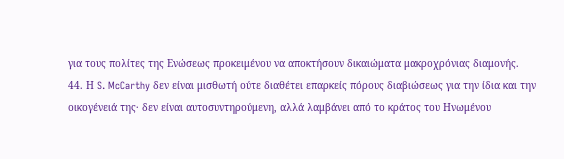για τους πολίτες της Ενώσεως προκειμένου να αποκτήσουν δικαιώματα μακροχρόνιας διαμονής.
44. Η S. McCarthy δεν είναι μισθωτή ούτε διαθέτει επαρκείς πόρους διαβιώσεως για την ίδια και την οικογένειά της· δεν είναι αυτοσυντηρούμενη, αλλά λαμβάνει από το κράτος του Ηνωμένου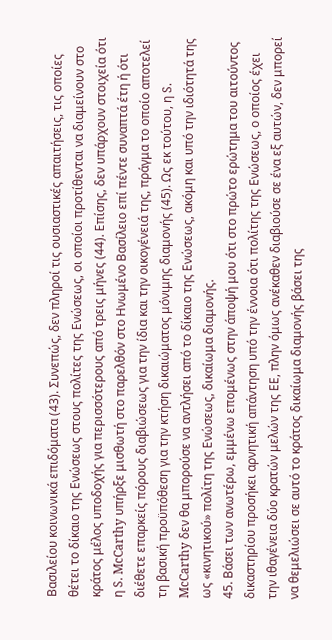Βασιλείου κοινωνικά επιδόματα (43). Συνεπώς, δεν πληροί τις ουσιαστικές απαιτήσεις, τις οποίες θέτει το δίκαιο της Ενώσεως στους πολίτες της Ενώσεως, οι οποίοι προτίθενται να διαμείνουν στο κράτος μέλος υποδοχής για περισσότερους από τρεις μήνες (44). Επίσης, δεν υπάρχουν στοιχεία ότι η S. McCarthy υπήρξε μισθωτή στο παρελθόν στο Ηνωμένο Βασίλειο επί πέντε συναπτά έτη ή ότι διέθετε επαρκείς πόρους διαβιώσεως για την ίδια και την οικογένειά της, πράγμα το οποίο αποτελεί τη βασική προϋπόθεση για την κτήση δικαιώματος μόνιμης διαμονής (45). Ως εκ τούτου, η S. McCarthy δεν θα μπορούσε να αντλήσει από το δίκαιο της Ενώσεως, ακόμη και υπό την ιδιότητά της ως «κινητικού» πολίτη της Ενώσεως, δικαίωμα διαμονής.
45. Βάσει των ανωτέρω, εμμένω επομένως στην άποψή μου ότι στο πρώτο ερώτημα του αιτούντος δικαστηρίου προσήκει αρνητική απάντηση υπό την έννοια ότι πολίτης της Ενώσεως, ο οποίος έχει την ιθαγένεια δύο κρατών μελών της ΕΕ, πλην όμως ανέκαθεν διαβιούσε σε ένα εξ αυτών, δεν μπορεί να θεμελιώσει σε αυτό το κράτος δικαίωμα διαμονής βάσει της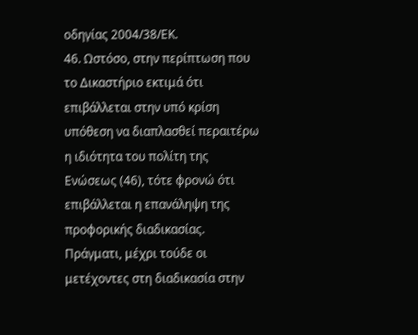οδηγίας 2004/38/ΕΚ.
46. Ωστόσο, στην περίπτωση που το Δικαστήριο εκτιμά ότι επιβάλλεται στην υπό κρίση υπόθεση να διαπλασθεί περαιτέρω η ιδιότητα του πολίτη της Ενώσεως (46), τότε φρονώ ότι επιβάλλεται η επανάληψη της προφορικής διαδικασίας. Πράγματι, μέχρι τούδε οι μετέχοντες στη διαδικασία στην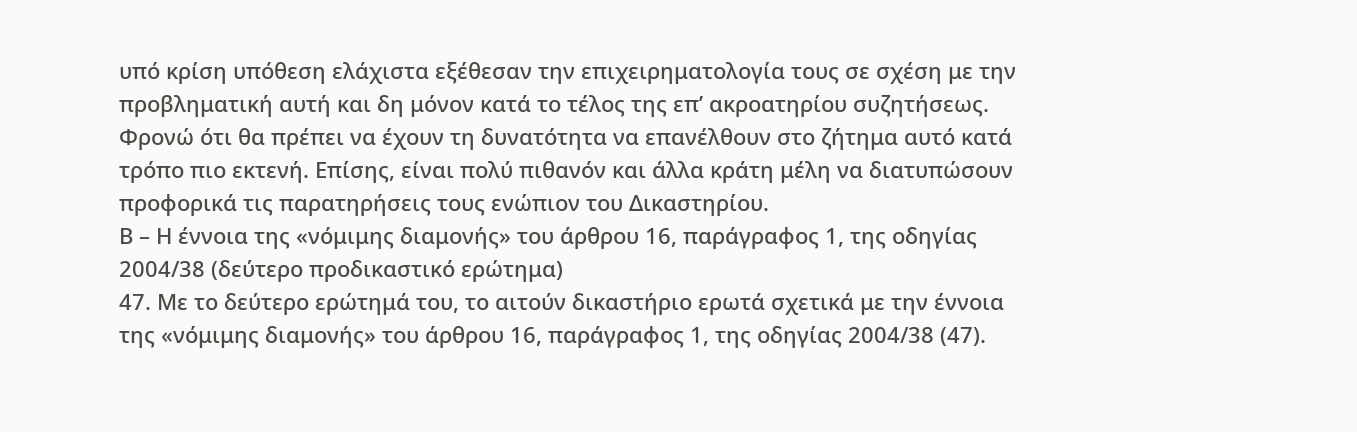υπό κρίση υπόθεση ελάχιστα εξέθεσαν την επιχειρηματολογία τους σε σχέση με την προβληματική αυτή και δη μόνον κατά το τέλος της επ’ ακροατηρίου συζητήσεως. Φρονώ ότι θα πρέπει να έχουν τη δυνατότητα να επανέλθουν στο ζήτημα αυτό κατά τρόπο πιο εκτενή. Επίσης, είναι πολύ πιθανόν και άλλα κράτη μέλη να διατυπώσουν προφορικά τις παρατηρήσεις τους ενώπιον του Δικαστηρίου.
Β – Η έννοια της «νόμιμης διαμονής» του άρθρου 16, παράγραφος 1, της οδηγίας 2004/38 (δεύτερο προδικαστικό ερώτημα)
47. Με το δεύτερο ερώτημά του, το αιτούν δικαστήριο ερωτά σχετικά με την έννοια της «νόμιμης διαμονής» του άρθρου 16, παράγραφος 1, της οδηγίας 2004/38 (47).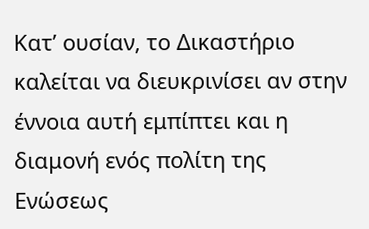Κατ’ ουσίαν, το Δικαστήριο καλείται να διευκρινίσει αν στην έννοια αυτή εμπίπτει και η διαμονή ενός πολίτη της Ενώσεως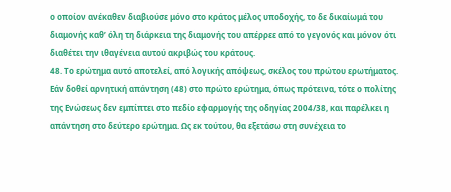ο οποίον ανέκαθεν διαβιούσε μόνο στο κράτος μέλος υποδοχής, το δε δικαίωμά του διαμονής καθ’ όλη τη διάρκεια της διαμονής του απέρρεε από το γεγονός και μόνον ότι διαθέτει την ιθαγένεια αυτού ακριβώς του κράτους.
48. Το ερώτημα αυτό αποτελεί, από λογικής απόψεως, σκέλος του πρώτου ερωτήματος. Εάν δοθεί αρνητική απάντηση (48) στο πρώτο ερώτημα, όπως πρότεινα, τότε ο πολίτης της Ενώσεως δεν εμπίπτει στο πεδίο εφαρμογής της οδηγίας 2004/38, και παρέλκει η απάντηση στο δεύτερο ερώτημα. Ως εκ τούτου, θα εξετάσω στη συνέχεια το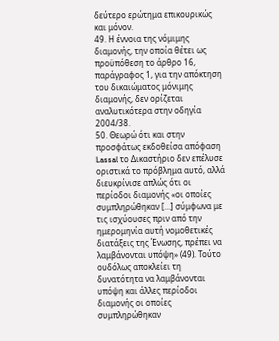δεύτερο ερώτημα επικουρικώς και μόνον.
49. Η έννοια της νόμιμης διαμονής, την οποία θέτει ως προϋπόθεση το άρθρο 16, παράγραφος 1, για την απόκτηση του δικαιώματος μόνιμης διαμονής, δεν ορίζεται αναλυτικότερα στην οδηγία 2004/38.
50. Θεωρώ ότι και στην προσφάτως εκδοθείσα απόφαση Lassal το Δικαστήριο δεν επέλυσε οριστικά το πρόβλημα αυτό, αλλά διευκρίνισε απλώς ότι οι περίοδοι διαμονής «οι οποίες συμπληρώθηκαν […] σύμφωνα με τις ισχύουσες πριν από την ημερομηνία αυτή νομοθετικές διατάξεις της Ένωσης, πρέπει να λαμβάνονται υπόψη» (49). Τούτο ουδόλως αποκλείει τη δυνατότητα να λαμβάνονται υπόψη και άλλες περίοδοι διαμονής οι οποίες συμπληρώθηκαν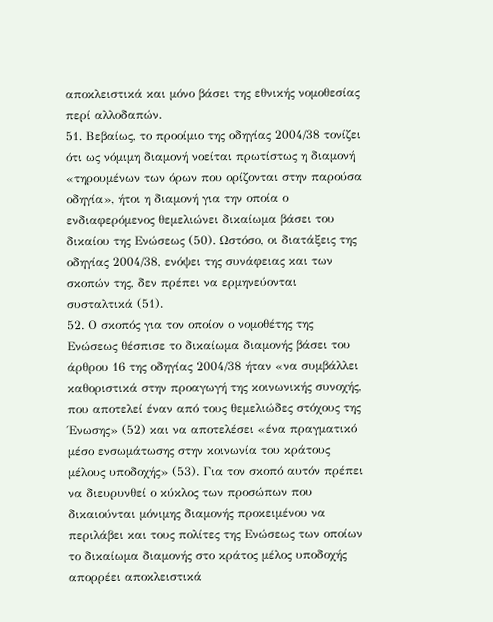αποκλειστικά και μόνο βάσει της εθνικής νομοθεσίας περί αλλοδαπών.
51. Βεβαίως, το προοίμιο της οδηγίας 2004/38 τονίζει ότι ως νόμιμη διαμονή νοείται πρωτίστως η διαμονή «τηρουμένων των όρων που ορίζονται στην παρούσα οδηγία», ήτοι η διαμονή για την οποία ο ενδιαφερόμενος θεμελιώνει δικαίωμα βάσει του δικαίου της Ενώσεως (50). Ωστόσο, οι διατάξεις της οδηγίας 2004/38, ενόψει της συνάφειας και των σκοπών της, δεν πρέπει να ερμηνεύονται συσταλτικά (51).
52. Ο σκοπός για τον οποίον ο νομοθέτης της Ενώσεως θέσπισε το δικαίωμα διαμονής βάσει του άρθρου 16 της οδηγίας 2004/38 ήταν «να συμβάλλει καθοριστικά στην προαγωγή της κοινωνικής συνοχής, που αποτελεί έναν από τους θεμελιώδες στόχους της Ένωσης» (52) και να αποτελέσει «ένα πραγματικό μέσο ενσωμάτωσης στην κοινωνία του κράτους μέλους υποδοχής» (53). Για τον σκοπό αυτόν πρέπει να διευρυνθεί ο κύκλος των προσώπων που δικαιούνται μόνιμης διαμονής προκειμένου να περιλάβει και τους πολίτες της Ενώσεως των οποίων το δικαίωμα διαμονής στο κράτος μέλος υποδοχής απορρέει αποκλειστικά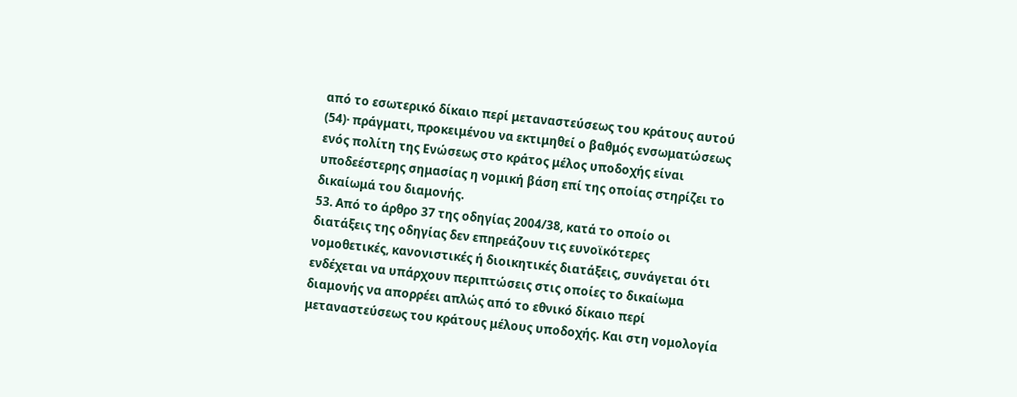από το εσωτερικό δίκαιο περί μεταναστεύσεως του κράτους αυτού (54)· πράγματι, προκειμένου να εκτιμηθεί ο βαθμός ενσωματώσεως ενός πολίτη της Ενώσεως στο κράτος μέλος υποδοχής είναι υποδεέστερης σημασίας η νομική βάση επί της οποίας στηρίζει το δικαίωμά του διαμονής.
53. Από το άρθρο 37 της οδηγίας 2004/38, κατά το οποίο οι διατάξεις της οδηγίας δεν επηρεάζουν τις ευνοϊκότερες νομοθετικές, κανονιστικές ή διοικητικές διατάξεις, συνάγεται ότι ενδέχεται να υπάρχουν περιπτώσεις στις οποίες το δικαίωμα διαμονής να απορρέει απλώς από το εθνικό δίκαιο περί μεταναστεύσεως του κράτους μέλους υποδοχής. Και στη νομολογία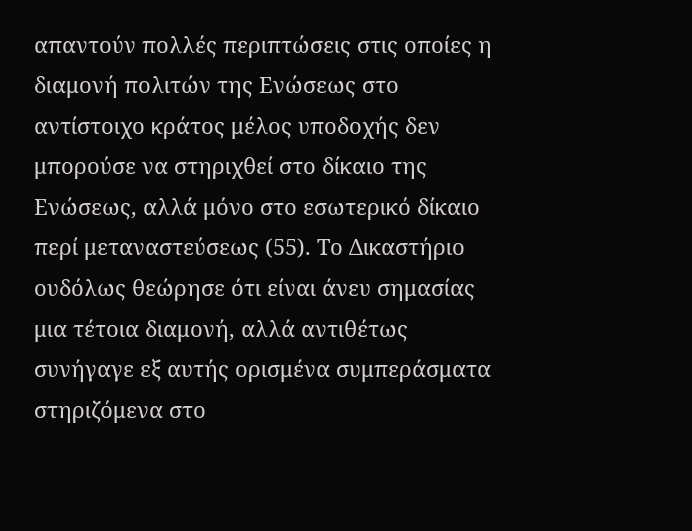απαντούν πολλές περιπτώσεις στις οποίες η διαμονή πολιτών της Ενώσεως στο αντίστοιχο κράτος μέλος υποδοχής δεν μπορούσε να στηριχθεί στο δίκαιο της Ενώσεως, αλλά μόνο στο εσωτερικό δίκαιο περί μεταναστεύσεως (55). Το Δικαστήριο ουδόλως θεώρησε ότι είναι άνευ σημασίας μια τέτοια διαμονή, αλλά αντιθέτως συνήγαγε εξ αυτής ορισμένα συμπεράσματα στηριζόμενα στο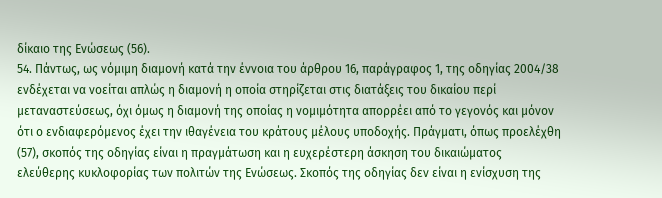δίκαιο της Ενώσεως (56).
54. Πάντως, ως νόμιμη διαμονή κατά την έννοια του άρθρου 16, παράγραφος 1, της οδηγίας 2004/38 ενδέχεται να νοείται απλώς η διαμονή η οποία στηρίζεται στις διατάξεις του δικαίου περί μεταναστεύσεως, όχι όμως η διαμονή της οποίας η νομιμότητα απορρέει από το γεγονός και μόνον ότι ο ενδιαφερόμενος έχει την ιθαγένεια του κράτους μέλους υποδοχής. Πράγματι, όπως προελέχθη (57), σκοπός της οδηγίας είναι η πραγμάτωση και η ευχερέστερη άσκηση του δικαιώματος ελεύθερης κυκλοφορίας των πολιτών της Ενώσεως. Σκοπός της οδηγίας δεν είναι η ενίσχυση της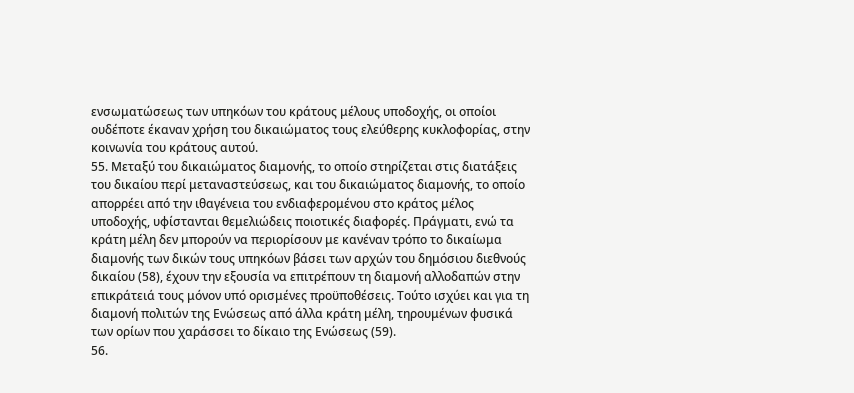ενσωματώσεως των υπηκόων του κράτους μέλους υποδοχής, οι οποίοι ουδέποτε έκαναν χρήση του δικαιώματος τους ελεύθερης κυκλοφορίας, στην κοινωνία του κράτους αυτού.
55. Μεταξύ του δικαιώματος διαμονής, το οποίο στηρίζεται στις διατάξεις του δικαίου περί μεταναστεύσεως, και του δικαιώματος διαμονής, το οποίο απορρέει από την ιθαγένεια του ενδιαφερομένου στο κράτος μέλος υποδοχής, υφίστανται θεμελιώδεις ποιοτικές διαφορές. Πράγματι, ενώ τα κράτη μέλη δεν μπορούν να περιορίσουν με κανέναν τρόπο το δικαίωμα διαμονής των δικών τους υπηκόων βάσει των αρχών του δημόσιου διεθνούς δικαίου (58), έχουν την εξουσία να επιτρέπουν τη διαμονή αλλοδαπών στην επικράτειά τους μόνον υπό ορισμένες προϋποθέσεις. Τούτο ισχύει και για τη διαμονή πολιτών της Ενώσεως από άλλα κράτη μέλη, τηρουμένων φυσικά των ορίων που χαράσσει το δίκαιο της Ενώσεως (59).
56.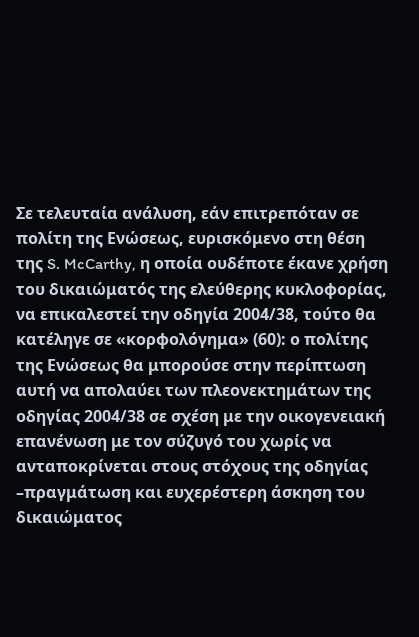Σε τελευταία ανάλυση, εάν επιτρεπόταν σε πολίτη της Ενώσεως, ευρισκόμενο στη θέση της S. McCarthy, η οποία ουδέποτε έκανε χρήση του δικαιώματός της ελεύθερης κυκλοφορίας, να επικαλεστεί την οδηγία 2004/38, τούτο θα κατέληγε σε «κορφολόγημα» (60): ο πολίτης της Ενώσεως θα μπορούσε στην περίπτωση αυτή να απολαύει των πλεονεκτημάτων της οδηγίας 2004/38 σε σχέση με την οικογενειακή επανένωση με τον σύζυγό του χωρίς να ανταποκρίνεται στους στόχους της οδηγίας –πραγμάτωση και ευχερέστερη άσκηση του δικαιώματος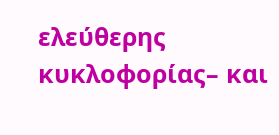ελεύθερης κυκλοφορίας– και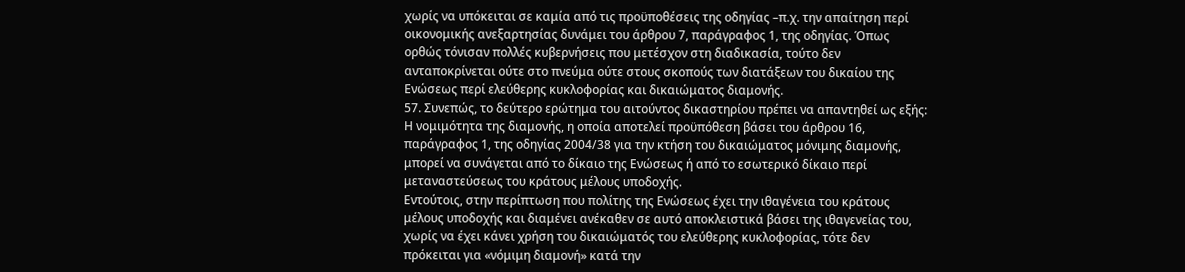χωρίς να υπόκειται σε καμία από τις προϋποθέσεις της οδηγίας –π.χ. την απαίτηση περί οικονομικής ανεξαρτησίας δυνάμει του άρθρου 7, παράγραφος 1, της οδηγίας. Όπως ορθώς τόνισαν πολλές κυβερνήσεις που μετέσχον στη διαδικασία, τούτο δεν ανταποκρίνεται ούτε στο πνεύμα ούτε στους σκοπούς των διατάξεων του δικαίου της Ενώσεως περί ελεύθερης κυκλοφορίας και δικαιώματος διαμονής.
57. Συνεπώς, το δεύτερο ερώτημα του αιτούντος δικαστηρίου πρέπει να απαντηθεί ως εξής:
Η νομιμότητα της διαμονής, η οποία αποτελεί προϋπόθεση βάσει του άρθρου 16, παράγραφος 1, της οδηγίας 2004/38 για την κτήση του δικαιώματος μόνιμης διαμονής, μπορεί να συνάγεται από το δίκαιο της Ενώσεως ή από το εσωτερικό δίκαιο περί μεταναστεύσεως του κράτους μέλους υποδοχής.
Εντούτοις, στην περίπτωση που πολίτης της Ενώσεως έχει την ιθαγένεια του κράτους μέλους υποδοχής και διαμένει ανέκαθεν σε αυτό αποκλειστικά βάσει της ιθαγενείας του, χωρίς να έχει κάνει χρήση του δικαιώματός του ελεύθερης κυκλοφορίας, τότε δεν πρόκειται για «νόμιμη διαμονή» κατά την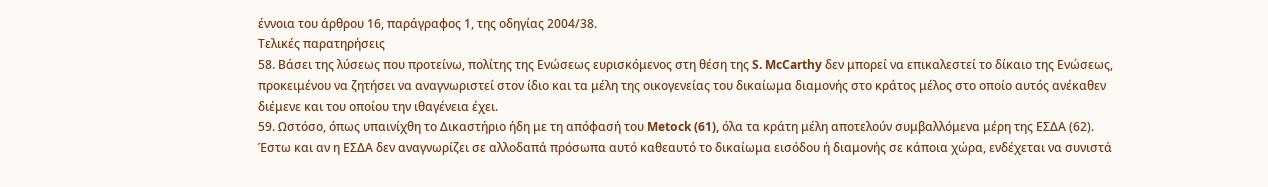έννοια του άρθρου 16, παράγραφος 1, της οδηγίας 2004/38.
Τελικές παρατηρήσεις
58. Βάσει της λύσεως που προτείνω, πολίτης της Ενώσεως ευρισκόμενος στη θέση της S. McCarthy δεν μπορεί να επικαλεστεί το δίκαιο της Ενώσεως, προκειμένου να ζητήσει να αναγνωριστεί στον ίδιο και τα μέλη της οικογενείας του δικαίωμα διαμονής στο κράτος μέλος στο οποίο αυτός ανέκαθεν διέμενε και του οποίου την ιθαγένεια έχει.
59. Ωστόσο, όπως υπαινίχθη το Δικαστήριο ήδη με τη απόφασή του Metock (61), όλα τα κράτη μέλη αποτελούν συμβαλλόμενα μέρη της ΕΣΔΑ (62). Έστω και αν η ΕΣΔΑ δεν αναγνωρίζει σε αλλοδαπά πρόσωπα αυτό καθεαυτό το δικαίωμα εισόδου ή διαμονής σε κάποια χώρα, ενδέχεται να συνιστά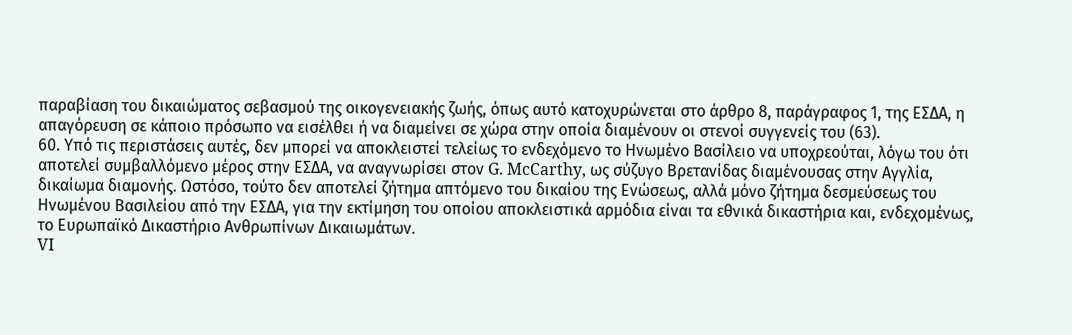παραβίαση του δικαιώματος σεβασμού της οικογενειακής ζωής, όπως αυτό κατοχυρώνεται στο άρθρο 8, παράγραφος 1, της ΕΣΔΑ, η απαγόρευση σε κάποιο πρόσωπο να εισέλθει ή να διαμείνει σε χώρα στην οποία διαμένουν οι στενοί συγγενείς του (63).
60. Υπό τις περιστάσεις αυτές, δεν μπορεί να αποκλειστεί τελείως το ενδεχόμενο το Ηνωμένο Βασίλειο να υποχρεούται, λόγω του ότι αποτελεί συμβαλλόμενο μέρος στην ΕΣΔΑ, να αναγνωρίσει στον G. McCarthy, ως σύζυγο Βρετανίδας διαμένουσας στην Αγγλία, δικαίωμα διαμονής. Ωστόσο, τούτο δεν αποτελεί ζήτημα απτόμενο του δικαίου της Ενώσεως, αλλά μόνο ζήτημα δεσμεύσεως του Ηνωμένου Βασιλείου από την ΕΣΔΑ, για την εκτίμηση του οποίου αποκλειστικά αρμόδια είναι τα εθνικά δικαστήρια και, ενδεχομένως, το Ευρωπαϊκό Δικαστήριο Ανθρωπίνων Δικαιωμάτων.
VI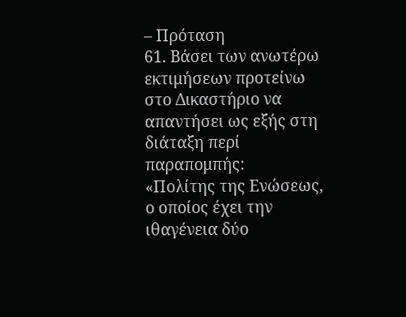– Πρόταση
61. Βάσει των ανωτέρω εκτιμήσεων προτείνω στο Δικαστήριο να απαντήσει ως εξής στη διάταξη περί παραπομπής:
«Πολίτης της Ενώσεως, ο οποίος έχει την ιθαγένεια δύο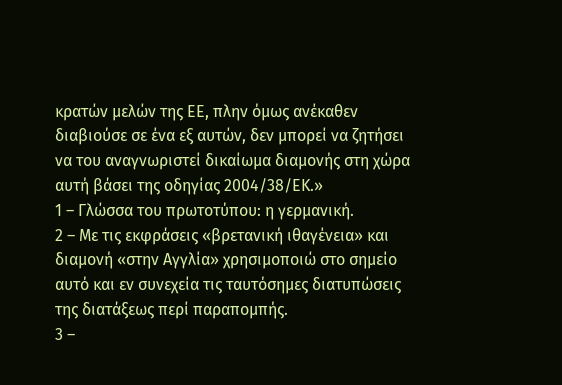κρατών μελών της ΕΕ, πλην όμως ανέκαθεν διαβιούσε σε ένα εξ αυτών, δεν μπορεί να ζητήσει να του αναγνωριστεί δικαίωμα διαμονής στη χώρα αυτή βάσει της οδηγίας 2004/38/ΕΚ.»
1 – Γλώσσα του πρωτοτύπου: η γερμανική.
2 – Με τις εκφράσεις «βρετανική ιθαγένεια» και διαμονή «στην Αγγλία» χρησιμοποιώ στο σημείο αυτό και εν συνεχεία τις ταυτόσημες διατυπώσεις της διατάξεως περί παραπομπής.
3 –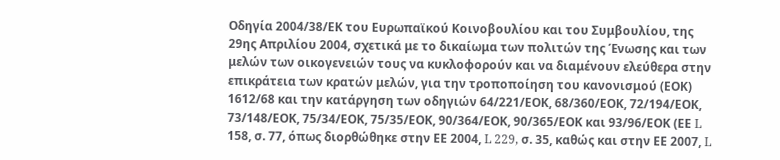Οδηγία 2004/38/ΕΚ του Ευρωπαϊκού Κοινοβουλίου και του Συμβουλίου, της 29ης Απριλίου 2004, σχετικά με το δικαίωμα των πολιτών της Ένωσης και των μελών των οικογενειών τους να κυκλοφορούν και να διαμένουν ελεύθερα στην επικράτεια των κρατών μελών, για την τροποποίηση του κανονισμού (ΕΟΚ) 1612/68 και την κατάργηση των οδηγιών 64/221/ΕΟΚ, 68/360/ΕΟΚ, 72/194/ΕΟΚ, 73/148/ΕΟΚ, 75/34/ΕΟΚ, 75/35/ΕΟΚ, 90/364/ΕΟΚ, 90/365/ΕΟΚ και 93/96/ΕΟΚ (ΕΕ L 158, σ. 77, όπως διορθώθηκε στην ΕΕ 2004, L 229, σ. 35, καθώς και στην ΕΕ 2007, L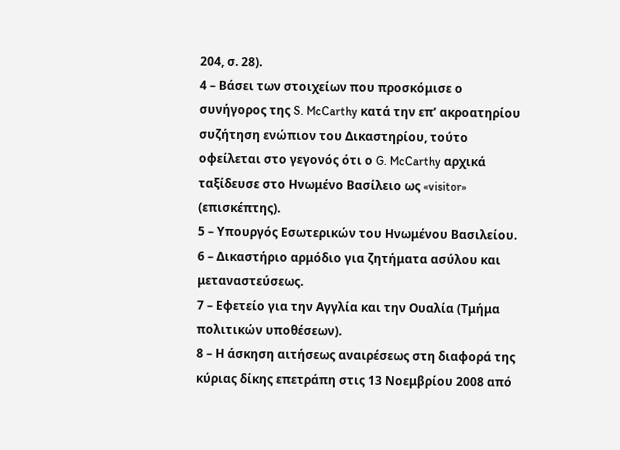204, σ. 28).
4 – Βάσει των στοιχείων που προσκόμισε ο συνήγορος της S. McCarthy κατά την επ’ ακροατηρίου συζήτηση ενώπιον του Δικαστηρίου, τούτο οφείλεται στο γεγονός ότι ο G. McCarthy αρχικά ταξίδευσε στο Ηνωμένο Βασίλειο ως «visitor» (επισκέπτης).
5 – Υπουργός Εσωτερικών του Ηνωμένου Βασιλείου.
6 – Δικαστήριο αρμόδιο για ζητήματα ασύλου και μεταναστεύσεως.
7 – Εφετείο για την Αγγλία και την Ουαλία (Τμήμα πολιτικών υποθέσεων).
8 – Η άσκηση αιτήσεως αναιρέσεως στη διαφορά της κύριας δίκης επετράπη στις 13 Νοεμβρίου 2008 από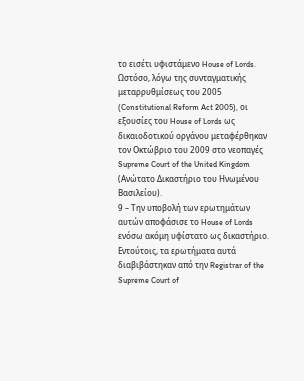το εισέτι υφιστάμενο House of Lords. Ωστόσο, λόγω της συνταγματικής μεταρρυθμίσεως του 2005 (Constitutional Reform Act 2005), οι εξουσίες του House of Lords ως δικαιοδοτικού οργάνου μεταφέρθηκαν τον Οκτώβριο του 2009 στο νεοπαγές Supreme Court of the United Kingdom (Ανώτατο Δικαστήριο του Ηνωμένου Βασιλείου).
9 – Την υποβολή των ερωτημάτων αυτών αποφάσισε το House of Lords ενόσω ακόμη υφίστατο ως δικαστήριο. Εντούτοις, τα ερωτήματα αυτά διαβιβάστηκαν από την Registrar of the Supreme Court of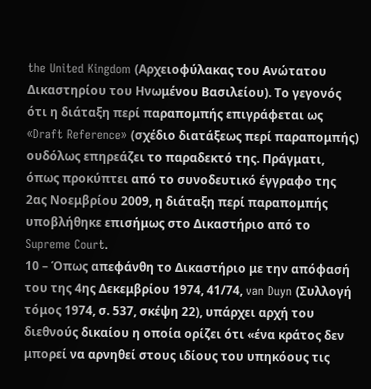the United Kingdom (Αρχειοφύλακας του Ανώτατου Δικαστηρίου του Ηνωμένου Βασιλείου). Το γεγονός ότι η διάταξη περί παραπομπής επιγράφεται ως «Draft Reference» (σχέδιο διατάξεως περί παραπομπής) ουδόλως επηρεάζει το παραδεκτό της. Πράγματι, όπως προκύπτει από το συνοδευτικό έγγραφο της 2ας Νοεμβρίου 2009, η διάταξη περί παραπομπής υποβλήθηκε επισήμως στο Δικαστήριο από το Supreme Court.
10 – Όπως απεφάνθη το Δικαστήριο με την απόφασή του της 4ης Δεκεμβρίου 1974, 41/74, van Duyn (Συλλογή τόμος 1974, σ. 537, σκέψη 22), υπάρχει αρχή του διεθνούς δικαίου η οποία ορίζει ότι «ένα κράτος δεν μπορεί να αρνηθεί στους ιδίους του υπηκόους τις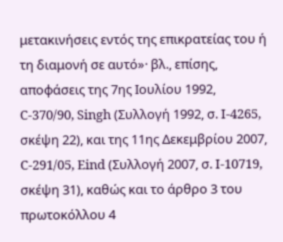μετακινήσεις εντός της επικρατείας του ή τη διαμονή σε αυτό»· βλ., επίσης, αποφάσεις της 7ης Ιουλίου 1992, C‑370/90, Singh (Συλλογή 1992, σ. I‑4265, σκέψη 22), και της 11ης Δεκεμβρίου 2007, C‑291/05, Eind (Συλλογή 2007, σ. I‑10719, σκέψη 31), καθώς και το άρθρο 3 του πρωτοκόλλου 4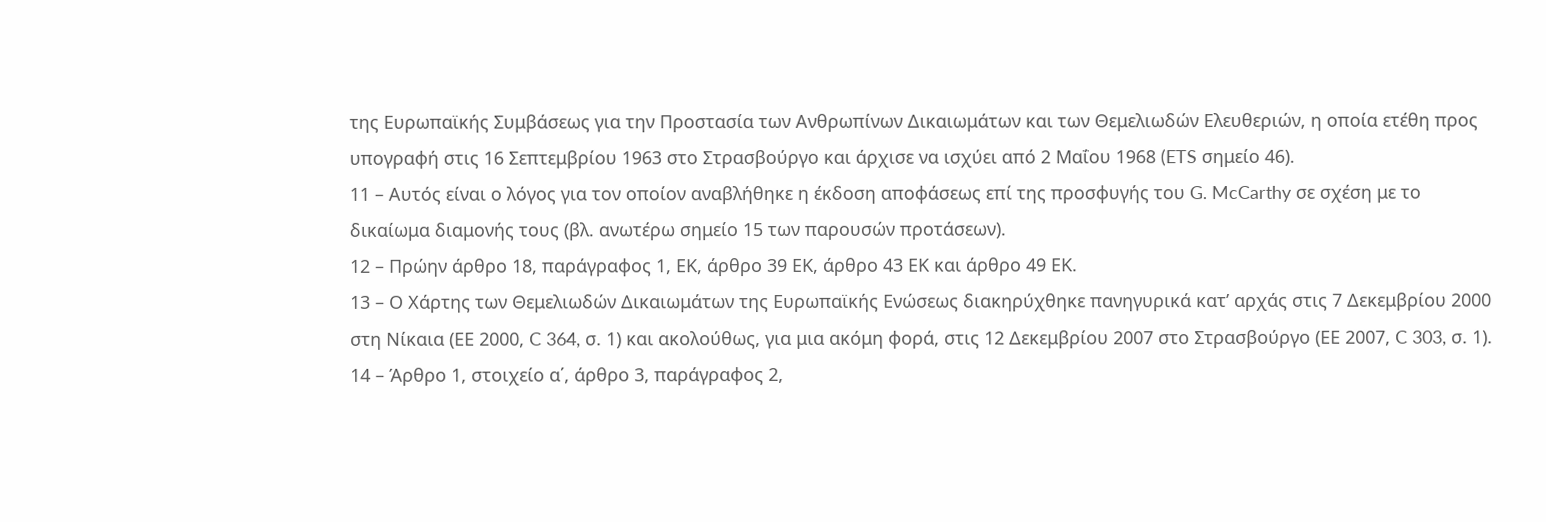της Ευρωπαϊκής Συμβάσεως για την Προστασία των Ανθρωπίνων Δικαιωμάτων και των Θεμελιωδών Ελευθεριών, η οποία ετέθη προς υπογραφή στις 16 Σεπτεμβρίου 1963 στο Στρασβούργο και άρχισε να ισχύει από 2 Μαΐου 1968 (ETS σημείο 46).
11 – Αυτός είναι ο λόγος για τον οποίον αναβλήθηκε η έκδοση αποφάσεως επί της προσφυγής του G. McCarthy σε σχέση με το δικαίωμα διαμονής τους (βλ. ανωτέρω σημείο 15 των παρουσών προτάσεων).
12 – Πρώην άρθρο 18, παράγραφος 1, ΕΚ, άρθρο 39 ΕΚ, άρθρο 43 ΕΚ και άρθρο 49 ΕΚ.
13 – Ο Χάρτης των Θεμελιωδών Δικαιωμάτων της Ευρωπαϊκής Ενώσεως διακηρύχθηκε πανηγυρικά κατ’ αρχάς στις 7 Δεκεμβρίου 2000 στη Νίκαια (ΕΕ 2000, C 364, σ. 1) και ακολούθως, για μια ακόμη φορά, στις 12 Δεκεμβρίου 2007 στο Στρασβούργο (ΕΕ 2007, C 303, σ. 1).
14 – Άρθρο 1, στοιχείο α΄, άρθρο 3, παράγραφος 2,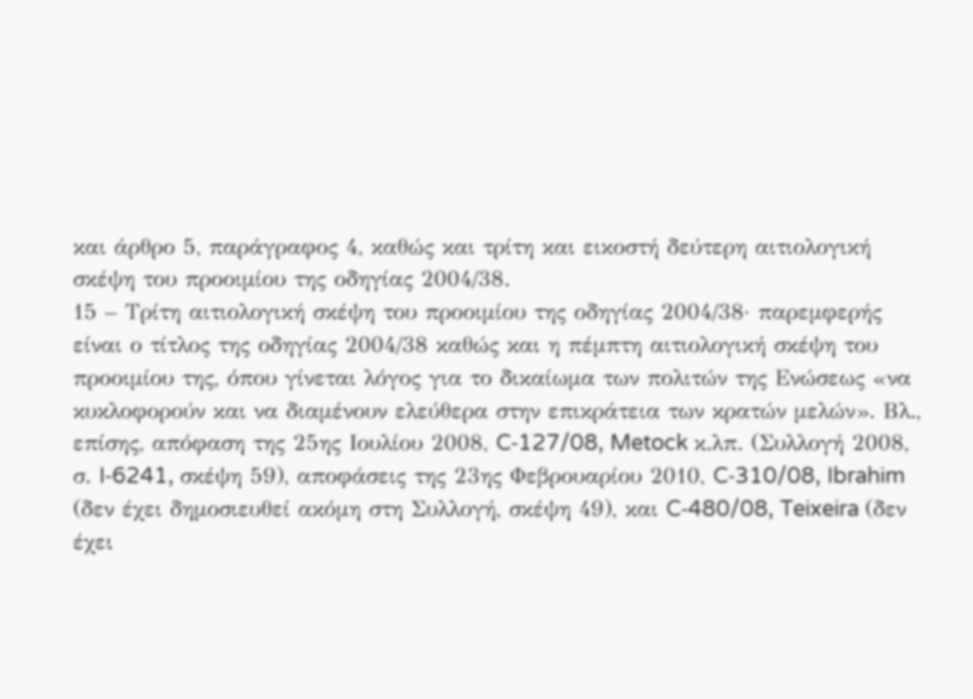και άρθρο 5, παράγραφος 4, καθώς και τρίτη και εικοστή δεύτερη αιτιολογική σκέψη του προοιμίου της οδηγίας 2004/38.
15 – Τρίτη αιτιολογική σκέψη του προοιμίου της οδηγίας 2004/38· παρεμφερής είναι ο τίτλος της οδηγίας 2004/38 καθώς και η πέμπτη αιτιολογική σκέψη του προοιμίου της, όπου γίνεται λόγος για το δικαίωμα των πολιτών της Ενώσεως «να κυκλοφορούν και να διαμένουν ελεύθερα στην επικράτεια των κρατών μελών». Βλ., επίσης, απόφαση της 25ης Ιουλίου 2008, C‑127/08, Metock κ.λπ. (Συλλογή 2008, σ. I‑6241, σκέψη 59), αποφάσεις της 23ης Φεβρουαρίου 2010, C‑310/08, Ibrahim (δεν έχει δημοσιευθεί ακόμη στη Συλλογή, σκέψη 49), και C‑480/08, Teixeira (δεν έχει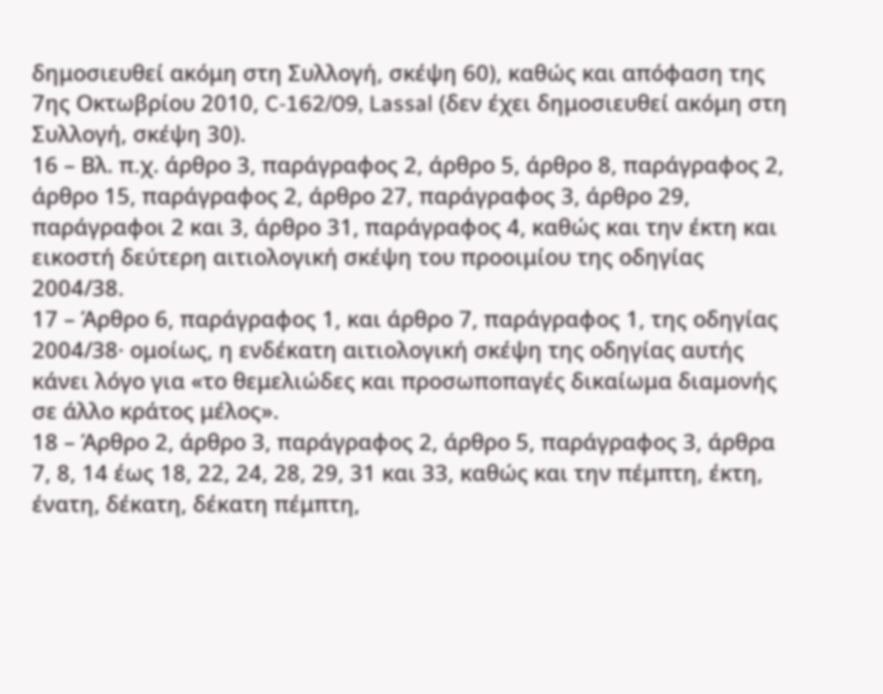δημοσιευθεί ακόμη στη Συλλογή, σκέψη 60), καθώς και απόφαση της 7ης Οκτωβρίου 2010, C‑162/09, Lassal (δεν έχει δημοσιευθεί ακόμη στη Συλλογή, σκέψη 30).
16 – Βλ. π.χ. άρθρο 3, παράγραφος 2, άρθρο 5, άρθρο 8, παράγραφος 2, άρθρο 15, παράγραφος 2, άρθρο 27, παράγραφος 3, άρθρο 29, παράγραφοι 2 και 3, άρθρο 31, παράγραφος 4, καθώς και την έκτη και εικοστή δεύτερη αιτιολογική σκέψη του προοιμίου της οδηγίας 2004/38.
17 – Άρθρο 6, παράγραφος 1, και άρθρο 7, παράγραφος 1, της οδηγίας 2004/38· ομοίως, η ενδέκατη αιτιολογική σκέψη της οδηγίας αυτής κάνει λόγο για «το θεμελιώδες και προσωποπαγές δικαίωμα διαμονής σε άλλο κράτος μέλος».
18 – Άρθρο 2, άρθρο 3, παράγραφος 2, άρθρο 5, παράγραφος 3, άρθρα 7, 8, 14 έως 18, 22, 24, 28, 29, 31 και 33, καθώς και την πέμπτη, έκτη, ένατη, δέκατη, δέκατη πέμπτη,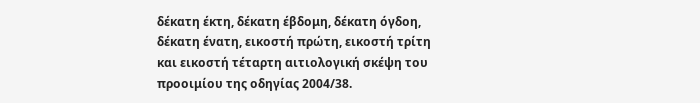δέκατη έκτη, δέκατη έβδομη, δέκατη όγδοη, δέκατη ένατη, εικοστή πρώτη, εικοστή τρίτη και εικοστή τέταρτη αιτιολογική σκέψη του προοιμίου της οδηγίας 2004/38.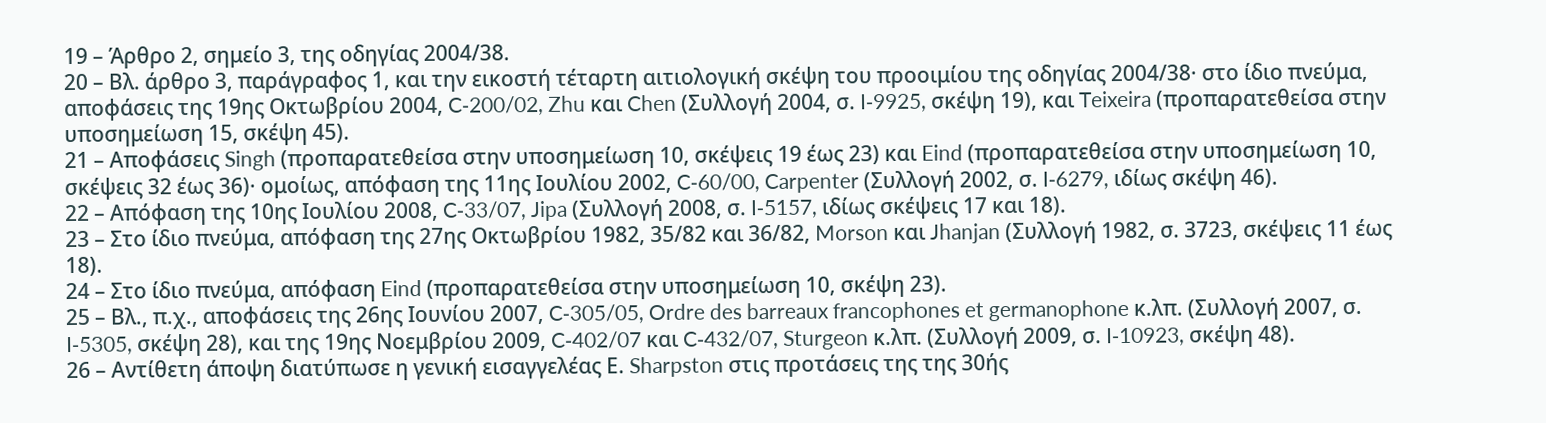19 – Άρθρο 2, σημείο 3, της οδηγίας 2004/38.
20 – Βλ. άρθρο 3, παράγραφος 1, και την εικοστή τέταρτη αιτιολογική σκέψη του προοιμίου της οδηγίας 2004/38· στο ίδιο πνεύμα, αποφάσεις της 19ης Οκτωβρίου 2004, C‑200/02, Zhu και Chen (Συλλογή 2004, σ. I‑9925, σκέψη 19), και Teixeira (προπαρατεθείσα στην υποσημείωση 15, σκέψη 45).
21 – Αποφάσεις Singh (προπαρατεθείσα στην υποσημείωση 10, σκέψεις 19 έως 23) και Eind (προπαρατεθείσα στην υποσημείωση 10, σκέψεις 32 έως 36)· ομοίως, απόφαση της 11ης Ιουλίου 2002, C‑60/00, Carpenter (Συλλογή 2002, σ. I‑6279, ιδίως σκέψη 46).
22 – Απόφαση της 10ης Ιουλίου 2008, C‑33/07, Jipa (Συλλογή 2008, σ. I‑5157, ιδίως σκέψεις 17 και 18).
23 – Στο ίδιο πνεύμα, απόφαση της 27ης Οκτωβρίου 1982, 35/82 και 36/82, Morson και Jhanjan (Συλλογή 1982, σ. 3723, σκέψεις 11 έως 18).
24 – Στο ίδιο πνεύμα, απόφαση Eind (προπαρατεθείσα στην υποσημείωση 10, σκέψη 23).
25 – Βλ., π.χ., αποφάσεις της 26ης Ιουνίου 2007, C‑305/05, Ordre des barreaux francophones et germanophone κ.λπ. (Συλλογή 2007, σ. I‑5305, σκέψη 28), και της 19ης Νοεμβρίου 2009, C‑402/07 και C‑432/07, Sturgeon κ.λπ. (Συλλογή 2009, σ. I‑10923, σκέψη 48).
26 – Αντίθετη άποψη διατύπωσε η γενική εισαγγελέας Ε. Sharpston στις προτάσεις της της 30ής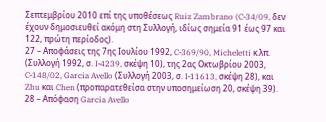Σεπτεμβρίου 2010 επί της υποθέσεως Ruiz Zambrano (C‑34/09, δεν έχουν δημοσιευθεί ακόμη στη Συλλογή, ιδίως σημεία 91 έως 97 και 122, πρώτη περίοδος).
27 – Αποφάσεις της 7ης Ιουλίου 1992, C‑369/90, Micheletti κ.λπ. (Συλλογή 1992, σ. I‑4239, σκέψη 10), της 2ας Οκτωβρίου 2003, C‑148/02, Garcia Avello (Συλλογή 2003, σ. I‑11613, σκέψη 28), και Zhu και Chen (προπαρατεθείσα στην υποσημείωση 20, σκέψη 39).
28 – Απόφαση Garcia Avello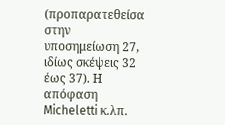(προπαρατεθείσα στην υποσημείωση 27, ιδίως σκέψεις 32 έως 37). Η απόφαση Micheletti κ.λπ.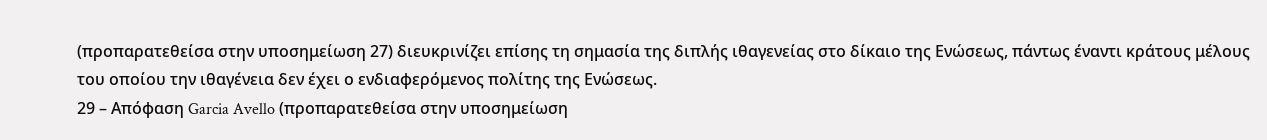(προπαρατεθείσα στην υποσημείωση 27) διευκρινίζει επίσης τη σημασία της διπλής ιθαγενείας στο δίκαιο της Ενώσεως, πάντως έναντι κράτους μέλους του οποίου την ιθαγένεια δεν έχει ο ενδιαφερόμενος πολίτης της Ενώσεως.
29 – Απόφαση Garcia Avello (προπαρατεθείσα στην υποσημείωση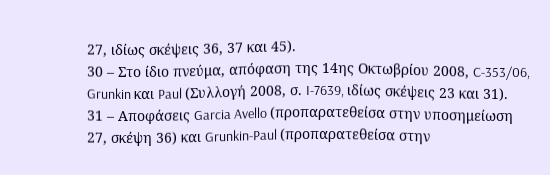27, ιδίως σκέψεις 36, 37 και 45).
30 – Στο ίδιο πνεύμα, απόφαση της 14ης Οκτωβρίου 2008, C‑353/06, Grunkin και Paul (Συλλογή 2008, σ. I‑7639, ιδίως σκέψεις 23 και 31).
31 – Αποφάσεις Garcia Avello (προπαρατεθείσα στην υποσημείωση 27, σκέψη 36) και Grunkin-Paul (προπαρατεθείσα στην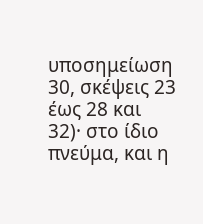υποσημείωση 30, σκέψεις 23 έως 28 και 32)· στο ίδιο πνεύμα, και η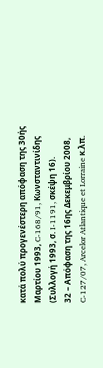κατά πολύ προγενέστερη απόφαση της 30ής Μαρτίου 1993, C‑168/91, Κωνσταντινίδης (Συλλογή 1993, σ. I‑1191, σκέψη 16).
32 – Απόφαση της 16ης Δεκεμβρίου 2008, C‑127/07, Arcelor Atlantique et Lorraine κ.λπ.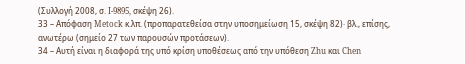(Συλλογή 2008, σ. I‑9895, σκέψη 26).
33 – Απόφαση Metock κ.λπ. (προπαρατεθείσα στην υποσημείωση 15, σκέψη 82)· βλ., επίσης, ανωτέρω (σημείο 27 των παρουσών προτάσεων).
34 – Αυτή είναι η διαφορά της υπό κρίση υποθέσεως από την υπόθεση Zhu και Chen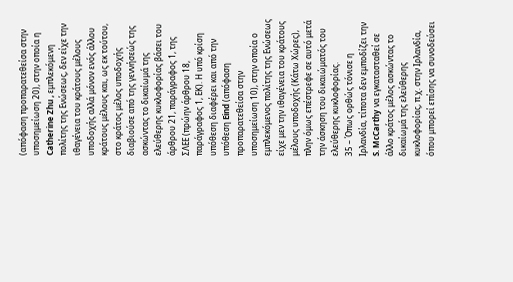(απόφαση προπαρατεθείσα στην υποσημείωση 20), στην οποία η Catherine Zhu , εμπλεκόμενη πολίτης της Ενώσεως, δεν είχε την ιθαγένεια του κράτους μέλους υποδοχής αλλά μόνον ενός άλλου κράτους μέλους και, ως εκ τούτου, στο κράτος μέλος υποδοχής διαβιούσε από της γεννήσεώς της ασκώντας το δικαίωμά της ελεύθερης κυκλοφορίας βάσει του άρθρου 21, παράγραφος 1, της ΣΛΕΕ (πρώην άρθρου 18, παράγραφος 1, ΕΚ). Η υπό κρίση υπόθεση διαφέρει και από την υπόθεση Eind (απόφαση προπαρατεθείσα στην υποσημείωση 10), στην οποία ο εμπλεκόμενος πολίτης της Ενώσεως είχε μεν την ιθαγένεια του κράτους μέλους υποδοχής (Κάτω Χώρες), πλην όμως επέστρεφε σε αυτό μετά την άσκηση του δικαιώματός του ελεύθερης κυκλοφορίας.
35 – Όπως ορθώς τόνισε η Ιρλανδία, τίποτα δεν εμποδίζει την S. McCarthy να εγκατασταθεί σε άλλο κράτος μέλος ασκώντας το δικαίωμά της ελεύθερης κυκλοφορίας, π.χ. στην Ιρλανδία, όπου μπορεί επίσης να συνοδεύσει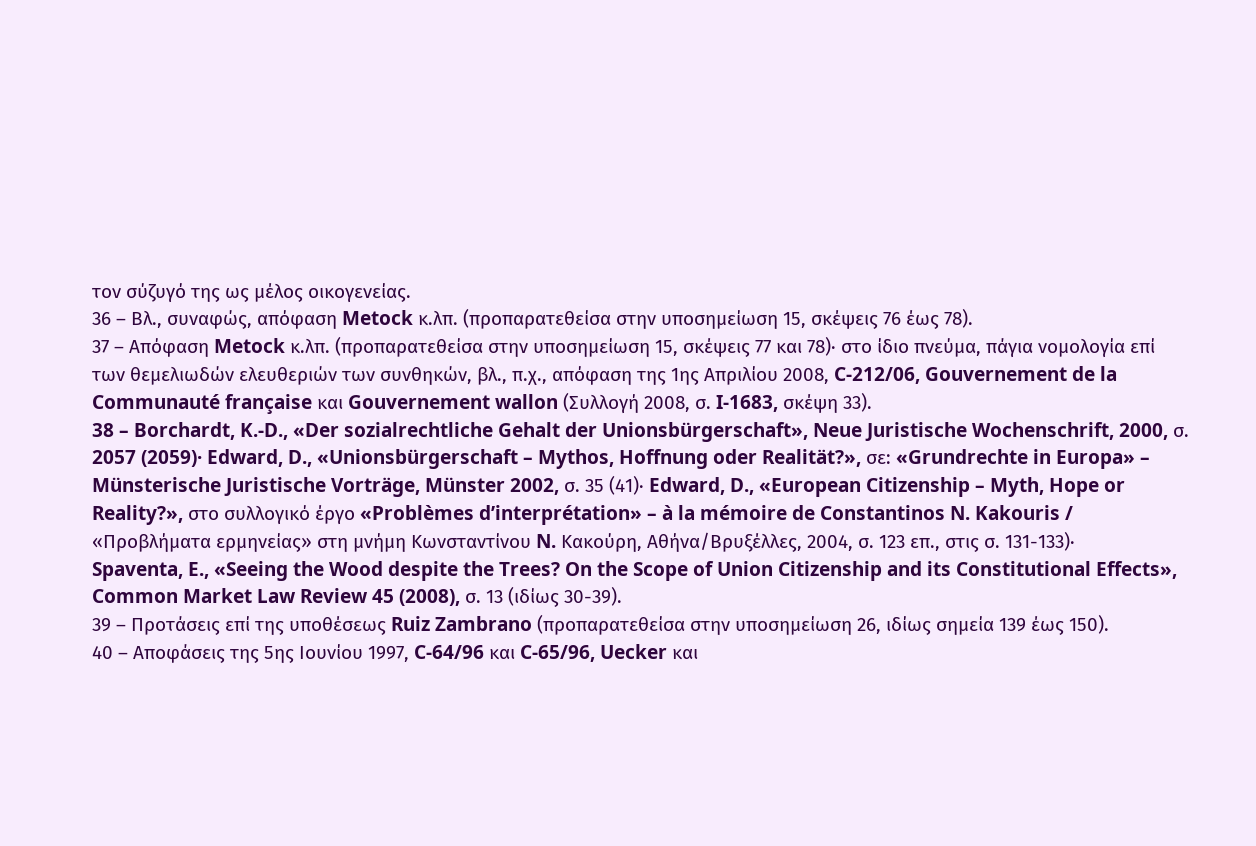τον σύζυγό της ως μέλος οικογενείας.
36 – Βλ., συναφώς, απόφαση Metock κ.λπ. (προπαρατεθείσα στην υποσημείωση 15, σκέψεις 76 έως 78).
37 – Απόφαση Metock κ.λπ. (προπαρατεθείσα στην υποσημείωση 15, σκέψεις 77 και 78)· στο ίδιο πνεύμα, πάγια νομολογία επί των θεμελιωδών ελευθεριών των συνθηκών, βλ., π.χ., απόφαση της 1ης Απριλίου 2008, C‑212/06, Gouvernement de la Communauté française και Gouvernement wallon (Συλλογή 2008, σ. I‑1683, σκέψη 33).
38 – Borchardt, K.-D., «Der sozialrechtliche Gehalt der Unionsbürgerschaft», Neue Juristische Wochenschrift, 2000, σ. 2057 (2059)· Edward, D., «Unionsbürgerschaft – Mythos, Hoffnung oder Realität?», σε: «Grundrechte in Europa» – Münsterische Juristische Vorträge, Münster 2002, σ. 35 (41)∙ Edward, D., «European Citizenship – Myth, Hope or Reality?», στο συλλογικό έργο «Problèmes d’interprétation» – à la mémoire de Constantinos N. Kakouris / «Προβλήματα ερμηνείας» στη μνήμη Κωνσταντίνου N. Κακούρη, Αθήνα/Βρυξέλλες, 2004, σ. 123 επ., στις σ. 131-133)· Spaventa, E., «Seeing the Wood despite the Trees? On the Scope of Union Citizenship and its Constitutional Effects», Common Market Law Review 45 (2008), σ. 13 (ιδίως 30-39).
39 – Προτάσεις επί της υποθέσεως Ruiz Zambrano (προπαρατεθείσα στην υποσημείωση 26, ιδίως σημεία 139 έως 150).
40 – Αποφάσεις της 5ης Ιουνίου 1997, C‑64/96 και C‑65/96, Uecker και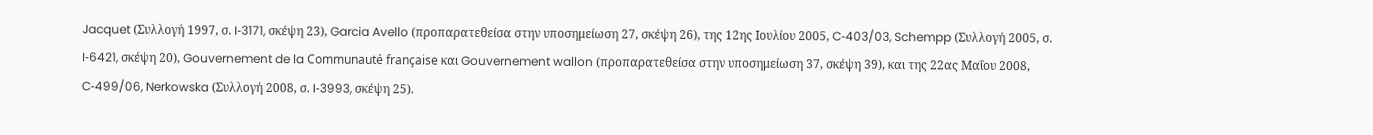Jacquet (Συλλογή 1997, σ. I‑3171, σκέψη 23), Garcia Avello (προπαρατεθείσα στην υποσημείωση 27, σκέψη 26), της 12ης Ιουλίου 2005, C‑403/03, Schempp (Συλλογή 2005, σ. I‑6421, σκέψη 20), Gouvernement de la Communauté française και Gouvernement wallon (προπαρατεθείσα στην υποσημείωση 37, σκέψη 39), και της 22ας Μαΐου 2008, C‑499/06, Nerkowska (Συλλογή 2008, σ. I‑3993, σκέψη 25).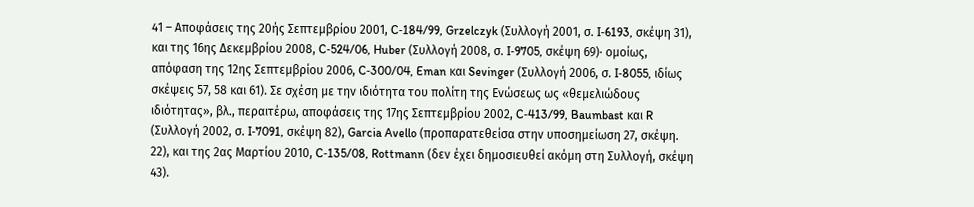41 – Αποφάσεις της 20ής Σεπτεμβρίου 2001, C‑184/99, Grzelczyk (Συλλογή 2001, σ. I‑6193, σκέψη 31), και της 16ης Δεκεμβρίου 2008, C‑524/06, Huber (Συλλογή 2008, σ. I‑9705, σκέψη 69)· ομοίως, απόφαση της 12ης Σεπτεμβρίου 2006, C‑300/04, Eman και Sevinger (Συλλογή 2006, σ. I‑8055, ιδίως σκέψεις 57, 58 και 61). Σε σχέση με την ιδιότητα του πολίτη της Ενώσεως ως «θεμελιώδους ιδιότητας», βλ., περαιτέρω, αποφάσεις της 17ης Σεπτεμβρίου 2002, C‑413/99, Baumbast και R (Συλλογή 2002, σ. I‑7091, σκέψη 82), Garcia Avello (προπαρατεθείσα στην υποσημείωση 27, σκέψη. 22), και της 2ας Μαρτίου 2010, C‑135/08, Rottmann (δεν έχει δημοσιευθεί ακόμη στη Συλλογή, σκέψη 43).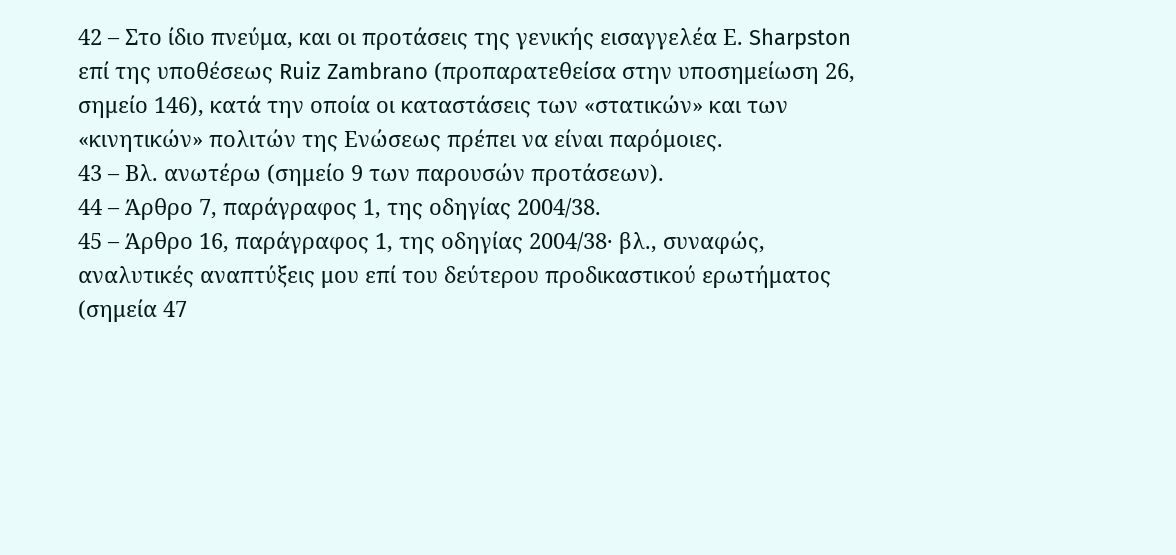42 – Στο ίδιο πνεύμα, και οι προτάσεις της γενικής εισαγγελέα Ε. Sharpston επί της υποθέσεως Ruiz Zambrano (προπαρατεθείσα στην υποσημείωση 26, σημείο 146), κατά την οποία οι καταστάσεις των «στατικών» και των «κινητικών» πολιτών της Ενώσεως πρέπει να είναι παρόμοιες.
43 – Βλ. ανωτέρω (σημείο 9 των παρουσών προτάσεων).
44 – Άρθρο 7, παράγραφος 1, της οδηγίας 2004/38.
45 – Άρθρο 16, παράγραφος 1, της οδηγίας 2004/38· βλ., συναφώς, αναλυτικές αναπτύξεις μου επί του δεύτερου προδικαστικού ερωτήματος (σημεία 47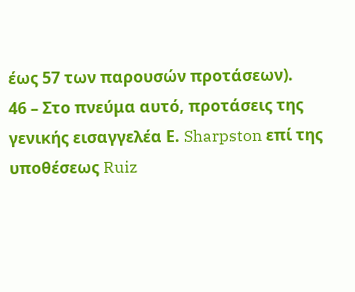έως 57 των παρουσών προτάσεων).
46 – Στο πνεύμα αυτό, προτάσεις της γενικής εισαγγελέα Ε. Sharpston επί της υποθέσεως Ruiz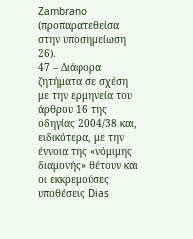Zambrano (προπαρατεθείσα στην υποσημείωση 26).
47 – Διάφορα ζητήματα σε σχέση με την ερμηνεία του άρθρου 16 της οδηγίας 2004/38 και, ειδικότερα, με την έννοια της «νόμιμης διαμονής» θέτουν και οι εκκρεμούσες υποθέσεις Dias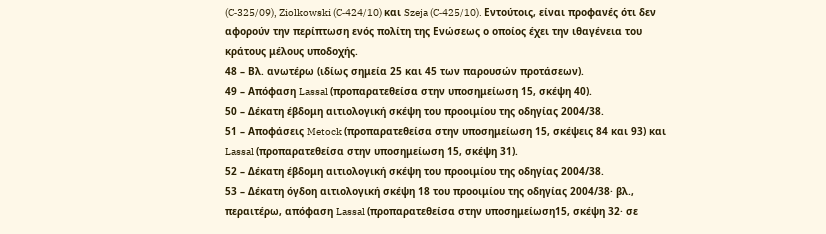(C‑325/09), Ziolkowski (C‑424/10) και Szeja (C‑425/10). Εντούτοις, είναι προφανές ότι δεν αφορούν την περίπτωση ενός πολίτη της Ενώσεως ο οποίος έχει την ιθαγένεια του κράτους μέλους υποδοχής.
48 – Βλ. ανωτέρω (ιδίως σημεία 25 και 45 των παρουσών προτάσεων).
49 – Απόφαση Lassal (προπαρατεθείσα στην υποσημείωση 15, σκέψη 40).
50 – Δέκατη έβδομη αιτιολογική σκέψη του προοιμίου της οδηγίας 2004/38.
51 – Αποφάσεις Metock (προπαρατεθείσα στην υποσημείωση 15, σκέψεις 84 και 93) και Lassal (προπαρατεθείσα στην υποσημείωση 15, σκέψη 31).
52 – Δέκατη έβδομη αιτιολογική σκέψη του προοιμίου της οδηγίας 2004/38.
53 – Δέκατη όγδοη αιτιολογική σκέψη 18 του προοιμίου της οδηγίας 2004/38· βλ., περαιτέρω, απόφαση Lassal (προπαρατεθείσα στην υποσημείωση15, σκέψη 32· σε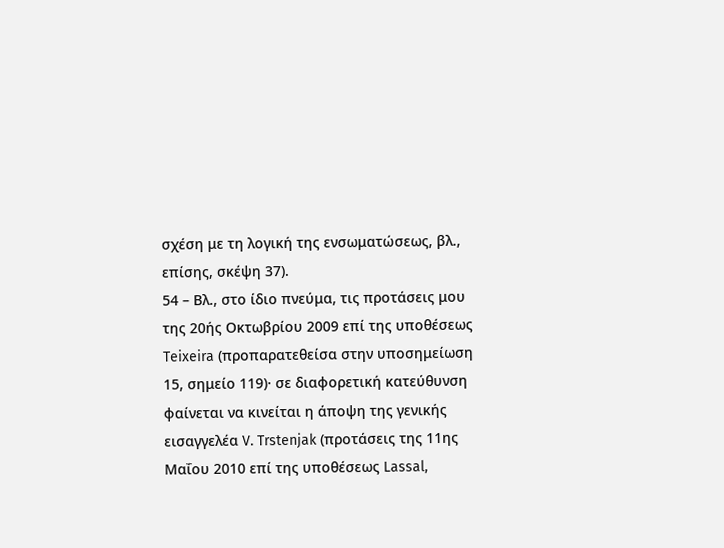σχέση με τη λογική της ενσωματώσεως, βλ., επίσης, σκέψη 37).
54 – Βλ., στο ίδιο πνεύμα, τις προτάσεις μου της 20ής Οκτωβρίου 2009 επί της υποθέσεως Teixeira (προπαρατεθείσα στην υποσημείωση 15, σημείο 119)· σε διαφορετική κατεύθυνση φαίνεται να κινείται η άποψη της γενικής εισαγγελέα V. Trstenjak (προτάσεις της 11ης Μαΐου 2010 επί της υποθέσεως Lassal,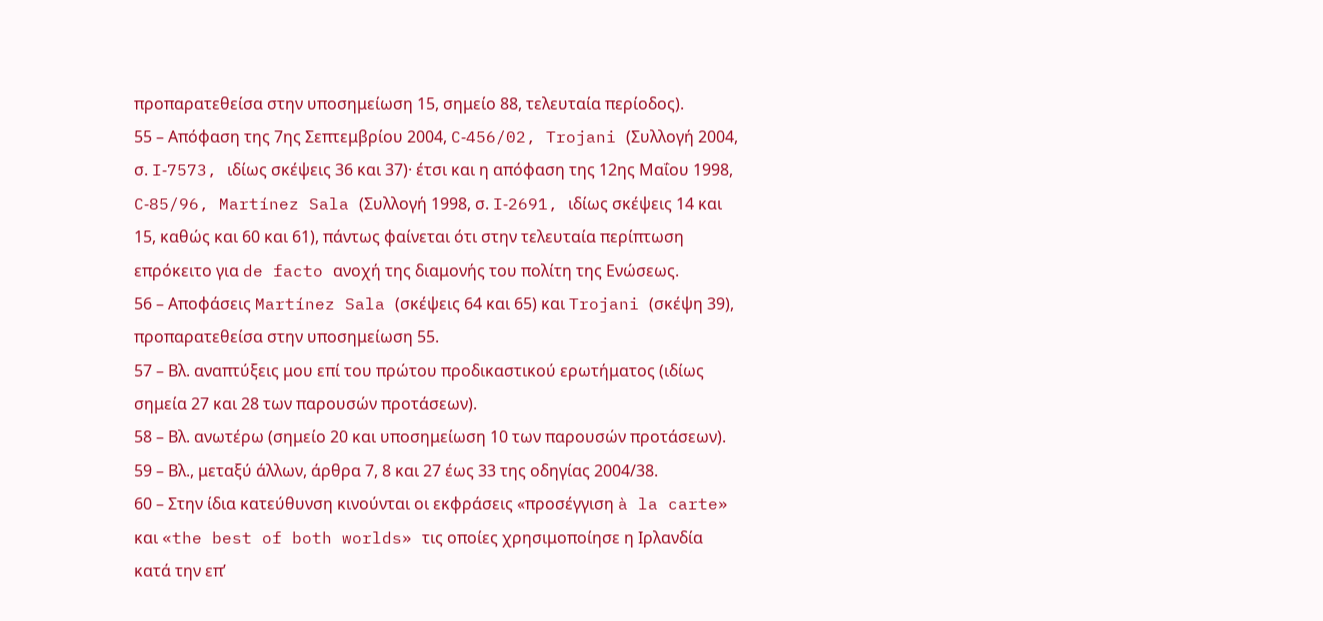προπαρατεθείσα στην υποσημείωση 15, σημείο 88, τελευταία περίοδος).
55 – Απόφαση της 7ης Σεπτεμβρίου 2004, C‑456/02, Trojani (Συλλογή 2004, σ. I‑7573, ιδίως σκέψεις 36 και 37)· έτσι και η απόφαση της 12ης Μαΐου 1998, C‑85/96, Martínez Sala (Συλλογή 1998, σ. I‑2691, ιδίως σκέψεις 14 και 15, καθώς και 60 και 61), πάντως φαίνεται ότι στην τελευταία περίπτωση επρόκειτο για de facto ανοχή της διαμονής του πολίτη της Ενώσεως.
56 – Αποφάσεις Martínez Sala (σκέψεις 64 και 65) και Trojani (σκέψη 39), προπαρατεθείσα στην υποσημείωση 55.
57 – Βλ. αναπτύξεις μου επί του πρώτου προδικαστικού ερωτήματος (ιδίως σημεία 27 και 28 των παρουσών προτάσεων).
58 – Βλ. ανωτέρω (σημείο 20 και υποσημείωση 10 των παρουσών προτάσεων).
59 – Βλ., μεταξύ άλλων, άρθρα 7, 8 και 27 έως 33 της οδηγίας 2004/38.
60 – Στην ίδια κατεύθυνση κινούνται οι εκφράσεις «προσέγγιση à la carte» και «the best of both worlds» τις οποίες χρησιμοποίησε η Ιρλανδία κατά την επ’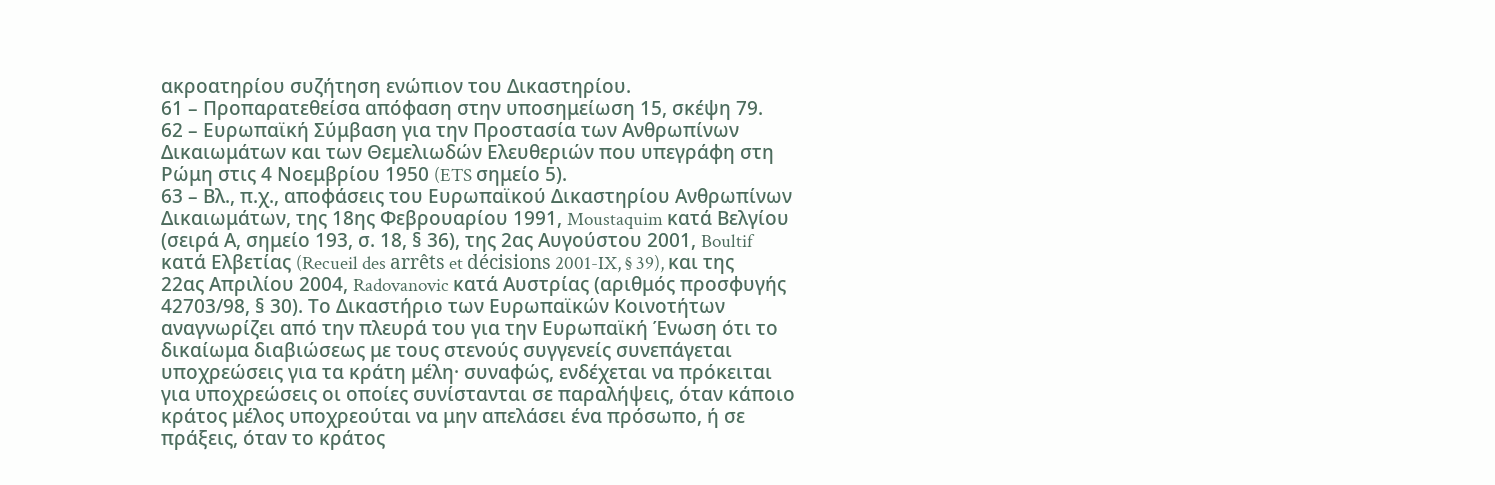ακροατηρίου συζήτηση ενώπιον του Δικαστηρίου.
61 – Προπαρατεθείσα απόφαση στην υποσημείωση 15, σκέψη 79.
62 – Ευρωπαϊκή Σύμβαση για την Προστασία των Ανθρωπίνων Δικαιωμάτων και των Θεμελιωδών Ελευθεριών που υπεγράφη στη Ρώμη στις 4 Νοεμβρίου 1950 (ETS σημείο 5).
63 – Βλ., π.χ., αποφάσεις του Ευρωπαϊκού Δικαστηρίου Ανθρωπίνων Δικαιωμάτων, της 18ης Φεβρουαρίου 1991, Moustaquim κατά Βελγίου (σειρά Α, σημείο 193, σ. 18, § 36), της 2ας Αυγούστου 2001, Boultif κατά Ελβετίας (Recueil des arrêts et décisions 2001-IX, § 39), και της 22ας Απριλίου 2004, Radovanovic κατά Αυστρίας (αριθμός προσφυγής 42703/98, § 30). Το Δικαστήριο των Ευρωπαϊκών Κοινοτήτων αναγνωρίζει από την πλευρά του για την Ευρωπαϊκή Ένωση ότι το δικαίωμα διαβιώσεως με τους στενούς συγγενείς συνεπάγεται υποχρεώσεις για τα κράτη μέλη· συναφώς, ενδέχεται να πρόκειται για υποχρεώσεις οι οποίες συνίστανται σε παραλήψεις, όταν κάποιο κράτος μέλος υποχρεούται να μην απελάσει ένα πρόσωπο, ή σε πράξεις, όταν το κράτος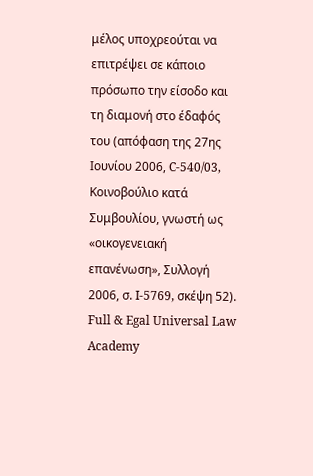μέλος υποχρεούται να επιτρέψει σε κάποιο πρόσωπο την είσοδο και τη διαμονή στο έδαφός του (απόφαση της 27ης Ιουνίου 2006, C‑540/03, Κοινοβούλιο κατά Συμβουλίου, γνωστή ως «οικογενειακή επανένωση», Συλλογή 2006, σ. I-5769, σκέψη 52).
Full & Egal Universal Law Academy